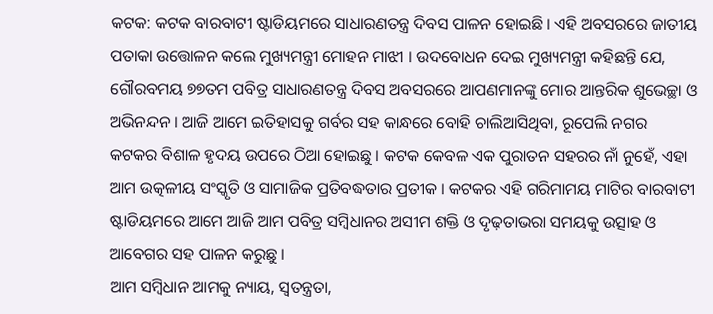କଟକ: କଟକ ବାରବାଟୀ ଷ୍ଟାଡିୟମରେ ସାଧାରଣତନ୍ତ୍ର ଦିବସ ପାଳନ ହୋଇଛି । ଏହି ଅବସରରେ ଜାତୀୟ ପତାକା ଉତ୍ତୋଳନ କଲେ ମୁଖ୍ୟମନ୍ତ୍ରୀ ମୋହନ ମାଝୀ । ଉଦବୋଧନ ଦେଇ ମୁଖ୍ୟମନ୍ତ୍ରୀ କହିଛନ୍ତି ଯେ, ଗୌରବମୟ ୭୭ତମ ପବିତ୍ର ସାଧାରଣତନ୍ତ୍ର ଦିବସ ଅବସରରେ ଆପଣମାନଙ୍କୁ ମୋର ଆନ୍ତରିକ ଶୁଭେଚ୍ଛା ଓ ଅଭିନନ୍ଦନ । ଆଜି ଆମେ ଇତିହାସକୁ ଗର୍ବର ସହ କାନ୍ଧରେ ବୋହି ଚାଲିଆସିଥିବା, ରୂପେଲି ନଗର କଟକର ବିଶାଳ ହୃଦୟ ଉପରେ ଠିଆ ହୋଇଛୁ । କଟକ କେବଳ ଏକ ପୁରାତନ ସହରର ନାଁ ନୁହେଁ, ଏହା ଆମ ଉତ୍କଳୀୟ ସଂସ୍କୃତି ଓ ସାମାଜିକ ପ୍ରତିବଦ୍ଧତାର ପ୍ରତୀକ । କଟକର ଏହି ଗରିମାମୟ ମାଟିର ବାରବାଟୀ ଷ୍ଟାଡିୟମରେ ଆମେ ଆଜି ଆମ ପବିତ୍ର ସମ୍ବିଧାନର ଅସୀମ ଶକ୍ତି ଓ ଦୃଢ଼ତାଭରା ସମୟକୁ ଉତ୍ସାହ ଓ ଆବେଗର ସହ ପାଳନ କରୁଛୁ ।
ଆମ ସମ୍ବିଧାନ ଆମକୁ ନ୍ୟାୟ, ସ୍ୱତନ୍ତ୍ରତା,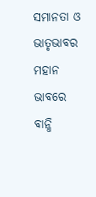ସମାନତା ଓ ଭାତୃଭାବର ମହାନ ଭାବରେ ବାନ୍ଧି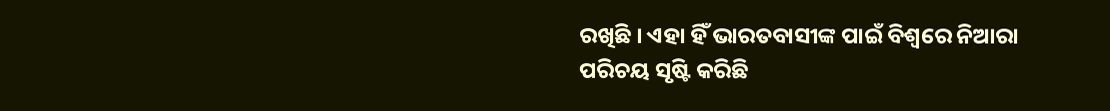ରଖିଛି । ଏହା ହିଁ ଭାରତବାସୀଙ୍କ ପାଇଁ ବିଶ୍ୱରେ ନିଆରା ପରିଚୟ ସୃଷ୍ଟି କରିଛି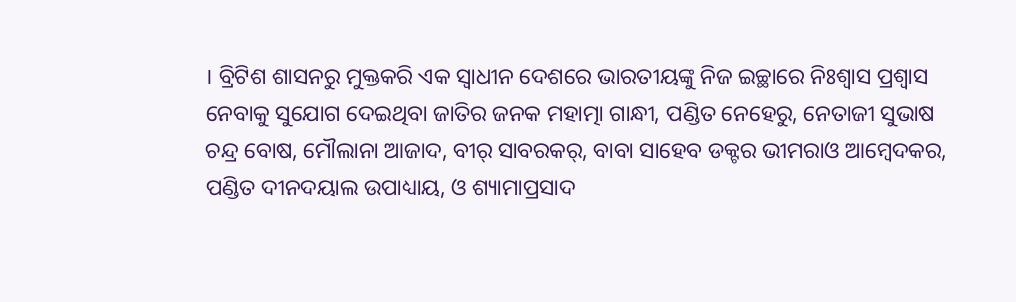। ବ୍ରିଟିଶ ଶାସନରୁ ମୁକ୍ତକରି ଏକ ସ୍ଵାଧୀନ ଦେଶରେ ଭାରତୀୟଙ୍କୁ ନିଜ ଇଚ୍ଛାରେ ନିଃଶ୍ଵାସ ପ୍ରଶ୍ବାସ ନେବାକୁ ସୁଯୋଗ ଦେଇଥିବା ଜାତିର ଜନକ ମହାତ୍ମା ଗାନ୍ଧୀ, ପଣ୍ଡିତ ନେହେରୁ, ନେତାଜୀ ସୁଭାଷ ଚନ୍ଦ୍ର ବୋଷ, ମୌଲାନା ଆଜାଦ, ବୀର୍ ସାବରକର୍, ବାବା ସାହେବ ଡକ୍ଟର ଭୀମରାଓ ଆମ୍ବେଦକର, ପଣ୍ଡିତ ଦୀନଦୟାଲ ଉପାଧ୍ୟାୟ, ଓ ଶ୍ୟାମାପ୍ରସାଦ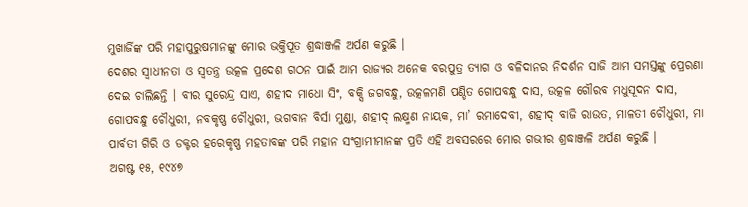ମୁଖାର୍ଜିଙ୍କ ପରି ମହାପୁରୁଷମାନଙ୍କୁ ମୋର ଭକ୍ତିପୂତ ଶ୍ରଦ୍ଧାଞ୍ଜଳି ଅର୍ପଣ କରୁଛି ।
ଦେଶର ସ୍ବାଧୀନତା ଓ ସ୍ୱତନ୍ତ୍ର ଉତ୍କଳ ପ୍ରଦେଶ ଗଠନ ପାଇଁ ଆମ ରାଜ୍ୟର ଅନେକ ବରପୁତ୍ର ତ୍ୟାଗ ଓ ବଳିଦାନର ନିଦର୍ଶନ ସାଜି ଆମ ସମସ୍ତଙ୍କୁ ପ୍ରେରଣା ଦେଇ ଚାଲିଛନ୍ତି । ବୀର ସୁରେନ୍ଦ୍ର ସାଏ, ଶହୀଦ ମାଧୋ ସିଂ, ବକ୍ସି ଜଗବନ୍ଧୁ, ଉତ୍କଳମଣି ପଣ୍ଡିତ ଗୋପବନ୍ଧୁ ଦାସ, ଉତ୍କଳ ଗୌରବ ମଧୁସୂଦନ ଦାସ, ଗୋପବନ୍ଧୁ ଚୌଧୁରୀ, ନବକୃଷ୍ଣ ଚୌଧୁରୀ, ଭଗବାନ ବିର୍ସା ମୁଣ୍ଡା, ଶହୀଦ୍ ଲକ୍ଷ୍ମଣ ନାୟକ, ମା’ ରମାଦେବୀ, ଶହୀଦ୍ ବାଜି ରାଉତ, ମାଳତୀ ଚୌଧୁରୀ, ମା ପାର୍ବତୀ ଗିରି ଓ ଡକ୍ଟର ହରେକୃଷ୍ଣ ମହତାବଙ୍କ ପରି ମହାନ ସଂଗ୍ରାମୀମାନଙ୍କ ପ୍ରତି ଏହି ଅବସରରେ ମୋର ଗଭୀର ଶ୍ରଦ୍ଧାଞ୍ଜଳି ଅର୍ପଣ କରୁଛି ।
ଅଗଷ୍ଟ ୧୫, ୧୯୪୭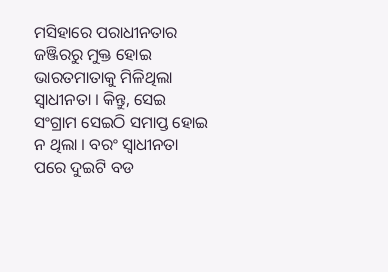ମସିହାରେ ପରାଧୀନତାର ଜଞ୍ଜିରରୁ ମୁକ୍ତ ହୋଇ ଭାରତମାତାକୁ ମିଳିଥିଲା ସ୍ଵାଧୀନତା । କିନ୍ତୁ, ସେଇ ସଂଗ୍ରାମ ସେଇଠି ସମାପ୍ତ ହୋଇ ନ ଥିଲା । ବରଂ ସ୍ଵାଧୀନତା ପରେ ଦୁଇଟି ବଡ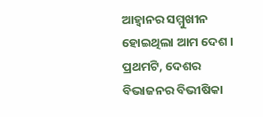ଆହ୍ଵାନର ସମ୍ମୁଖୀନ ହୋଇଥିଲା ଆମ ଦେଶ । ପ୍ରଥମଟି, ଦେଶର ବିଭାଜନର ବିଭୀଷିକା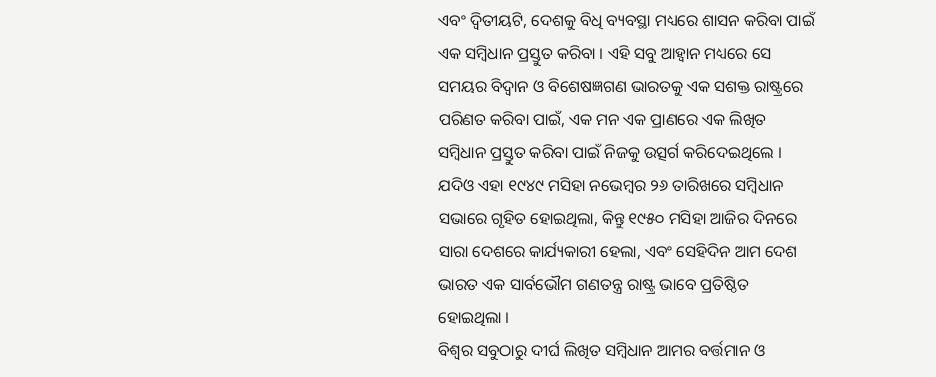ଏବଂ ଦ୍ଵିତୀୟଟି, ଦେଶକୁ ବିଧି ବ୍ୟବସ୍ଥା ମଧ୍ୟରେ ଶାସନ କରିବା ପାଇଁ ଏକ ସମ୍ବିଧାନ ପ୍ରସ୍ତୁତ କରିବା । ଏହି ସବୁ ଆହ୍ଵାନ ମଧ୍ୟରେ ସେ ସମୟର ବିଦ୍ଵାନ ଓ ବିଶେଷଜ୍ଞଗଣ ଭାରତକୁ ଏକ ସଶକ୍ତ ରାଷ୍ଟ୍ରରେ ପରିଣତ କରିବା ପାଇଁ, ଏକ ମନ ଏକ ପ୍ରାଣରେ ଏକ ଲିଖିତ ସମ୍ବିଧାନ ପ୍ରସ୍ତୁତ କରିବା ପାଇଁ ନିଜକୁ ଉତ୍ସର୍ଗ କରିଦେଇଥିଲେ ।
ଯଦିଓ ଏହା ୧୯୪୯ ମସିହା ନଭେମ୍ବର ୨୬ ତାରିଖରେ ସମ୍ବିଧାନ ସଭାରେ ଗୃହିତ ହୋଇଥିଲା, କିନ୍ତୁ ୧୯୫୦ ମସିହା ଆଜିର ଦିନରେ ସାରା ଦେଶରେ କାର୍ଯ୍ୟକାରୀ ହେଲା, ଏବଂ ସେହିଦିନ ଆମ ଦେଶ ଭାରତ ଏକ ସାର୍ବଭୌମ ଗଣତନ୍ତ୍ର ରାଷ୍ଟ୍ର ଭାବେ ପ୍ରତିଷ୍ଠିତ ହୋଇଥିଲା ।
ବିଶ୍ଵର ସବୁଠାରୁ ଦୀର୍ଘ ଲିଖିତ ସମ୍ବିଧାନ ଆମର ବର୍ତ୍ତମାନ ଓ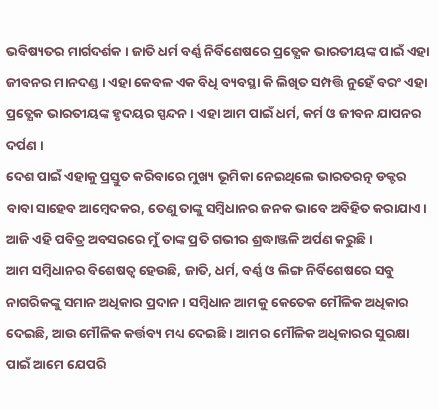ଭବିଷ୍ୟତର ମାର୍ଗଦର୍ଶକ । ଜାତି ଧର୍ମ ବର୍ଣ୍ଣ ନିର୍ବିଶେଷରେ ପ୍ରତ୍ଯେକ ଭାରତୀୟଙ୍କ ପାଇଁ ଏହା ଜୀବନର ମାନଦଣ୍ଡ । ଏହା କେବଳ ଏକ ବିଧି ବ୍ୟବସ୍ଥା କି ଲିଖିତ ସମ୍ପତ୍ତି ନୁହେଁ ବରଂ ଏହା ପ୍ରତ୍ଯେକ ଭାରତୀୟଙ୍କ ହୃଦୟର ସ୍ପନ୍ଦନ । ଏହା ଆମ ପାଇଁ ଧର୍ମ, କର୍ମ ଓ ଜୀବନ ଯାପନର ଦର୍ପଣ ।
ଦେଶ ପାଇଁ ଏହାକୁ ପ୍ରସ୍ତୁତ କରିବାରେ ମୁଖ୍ୟ ଭୂମିକା ନେଇଥିଲେ ଭାରତରତ୍ନ ଡକ୍ଟର ବାବା ସାହେବ ଆମ୍ବେଦକର, ତେଣୁ ତାଙ୍କୁ ସମ୍ବିଧାନର ଜନକ ଭାବେ ଅବିହିତ କରାଯାଏ। ଆଜି ଏହି ପବିତ୍ର ଅବସରରେ ମୁଁ ତାଙ୍କ ପ୍ରତି ଗଭୀର ଶ୍ରଦ୍ଧାଞ୍ଜଳି ଅର୍ପଣ କରୁଛି ।
ଆମ ସମ୍ବିଧାନର ବିଶେଷତ୍ୱ ହେଉଛି, ଜାତି, ଧର୍ମ, ବର୍ଣ୍ଣ ଓ ଲିଙ୍ଗ ନିର୍ବିଶେଷରେ ସବୁ ନାଗରିକଙ୍କୁ ସମାନ ଅଧିକାର ପ୍ରଦାନ । ସମ୍ବିଧାନ ଆମକୁ କେତେକ ମୌଳିକ ଅଧିକାର ଦେଇଛି, ଆଉ ମୌଳିକ କର୍ତ୍ତବ୍ୟ ମଧ୍ୟ ଦେଇଛି । ଆମର ମୌଳିକ ଅଧିକାରର ସୁରକ୍ଷା ପାଇଁ ଆମେ ଯେପରି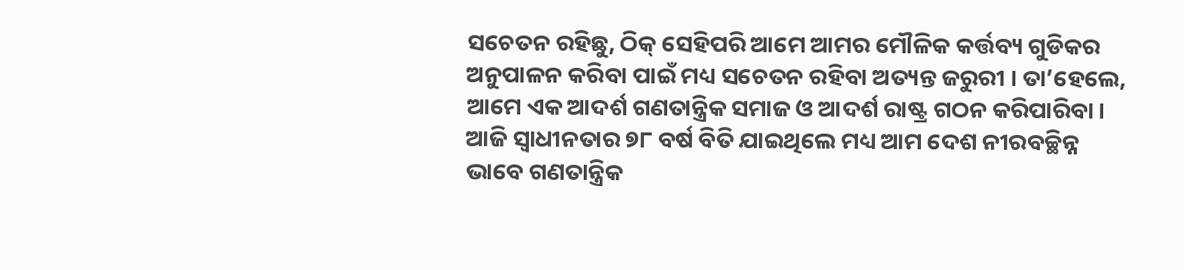ସଚେତନ ରହିଛୁ, ଠିକ୍ ସେହିପରି ଆମେ ଆମର ମୌଳିକ କର୍ତ୍ତବ୍ୟ ଗୁଡିକର ଅନୁପାଳନ କରିବା ପାଇଁ ମଧ୍ୟ ସଚେତନ ରହିବା ଅତ୍ୟନ୍ତ ଜରୁରୀ । ତା’ହେଲେ, ଆମେ ଏକ ଆଦର୍ଶ ଗଣତାନ୍ତ୍ରିକ ସମାଜ ଓ ଆଦର୍ଶ ରାଷ୍ଟ୍ର ଗଠନ କରିପାରିବା।
ଆଜି ସ୍ଵାଧୀନତାର ୭୮ ବର୍ଷ ବିତି ଯାଇଥିଲେ ମଧ୍ୟ ଆମ ଦେଶ ନୀରବଚ୍ଛିନ୍ନ ଭାବେ ଗଣତାନ୍ତ୍ରିକ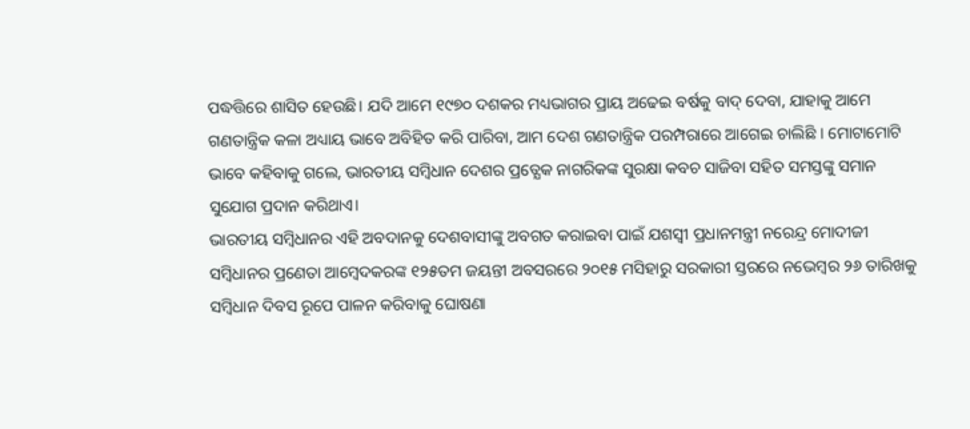ପଦ୍ଧତ୍ତିରେ ଶାସିତ ହେଉଛି। ଯଦି ଆମେ ୧୯୭୦ ଦଶକର ମଧ୍ୟଭାଗର ପ୍ରାୟ ଅଢେଇ ବର୍ଷକୁ ବାଦ୍ ଦେବା, ଯାହାକୁ ଆମେ ଗଣତାନ୍ତ୍ରିକ କଳା ଅଧ୍ୟାୟ ଭାବେ ଅବିହିତ କରି ପାରିବା, ଆମ ଦେଶ ଗଣତାନ୍ତ୍ରିକ ପରମ୍ପରାରେ ଆଗେଇ ଚାଲିଛି । ମୋଟାମୋଟି ଭାବେ କହିବାକୁ ଗଲେ, ଭାରତୀୟ ସମ୍ବିଧାନ ଦେଶର ପ୍ରତ୍ଯେକ ନାଗରିକଙ୍କ ସୁରକ୍ଷା କବଚ ସାଜିବା ସହିତ ସମସ୍ତଙ୍କୁ ସମାନ ସୁଯୋଗ ପ୍ରଦାନ କରିଥାଏ।
ଭାରତୀୟ ସମ୍ବିଧାନର ଏହି ଅବଦାନକୁ ଦେଶବାସୀଙ୍କୁ ଅବଗତ କରାଇବା ପାଇଁ ଯଶସ୍ୱୀ ପ୍ରଧାନମନ୍ତ୍ରୀ ନରେନ୍ଦ୍ର ମୋଦୀଜୀ ସମ୍ୱିଧାନର ପ୍ରଣେତା ଆମ୍ୱେଦକରଙ୍କ ୧୨୫ତମ ଜୟନ୍ତୀ ଅବସରରେ ୨୦୧୫ ମସିହାରୁ ସରକାରୀ ସ୍ତରରେ ନଭେମ୍ବର ୨୬ ତାରିଖକୁ ସମ୍ୱିଧାନ ଦିବସ ରୂପେ ପାଳନ କରିବାକୁ ଘୋଷଣା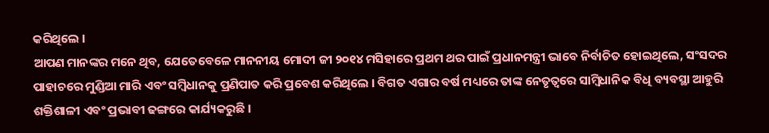କରିଥିଲେ ।
ଆପଣ ମାନଙ୍କର ମନେ ଥିବ, ଯେତେବେଳେ ମାନନୀୟ ମୋଦୀ ଜୀ ୨୦୧୪ ମସିହାରେ ପ୍ରଥମ ଥର ପାଇଁ ପ୍ରଧାନମନ୍ତ୍ରୀ ଭାବେ ନିର୍ବାଚିତ ହୋଇଥିଲେ, ସଂସଦର ପାହାଚରେ ମୁଣ୍ଡିଆ ମାରି ଏବଂ ସମ୍ବିଧାନକୁ ପ୍ରଣିପାତ କରି ପ୍ରବେଶ କରିଥିଲେ । ବିଗତ ଏଗାର ବର୍ଷ ମଧ୍ୟରେ ତାଙ୍କ ନେତୃତ୍ଵରେ ସାମ୍ବିଧାନିକ ବିଧି ବ୍ୟବସ୍ଥା ଆହୁରି ଶକ୍ତିଶାଳୀ ଏବଂ ପ୍ରଭାବୀ ଢଙ୍ଗରେ କାର୍ଯ୍ୟକରୁଛି ।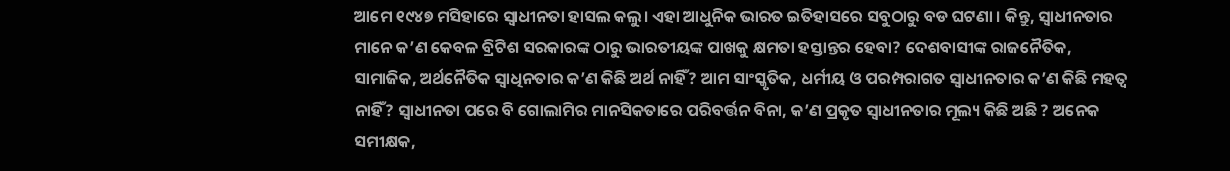ଆମେ ୧୯୪୭ ମସିହାରେ ସ୍ଵାଧୀନତା ହାସଲ କଲୁ। ଏହା ଆଧୁନିକ ଭାରତ ଇତିହାସରେ ସବୁଠାରୁ ବଡ ଘଟଣା । କିନ୍ତୁ, ସ୍ଵାଧୀନତାର ମାନେ କ’ଣ କେବଳ ବ୍ରିଟିଶ ସରକାରଙ୍କ ଠାରୁ ଭାରତୀୟଙ୍କ ପାଖକୁ କ୍ଷମତା ହସ୍ତାନ୍ତର ହେବା? ଦେଶବାସୀଙ୍କ ରାଜନୈତିକ, ସାମାଜିକ, ଅର୍ଥନୈତିକ ସ୍ଵାଧିନତାର କ’ଣ କିଛି ଅର୍ଥ ନାହିଁ? ଆମ ସାଂସ୍କୃତିକ, ଧର୍ମୀୟ ଓ ପରମ୍ପରାଗତ ସ୍ଵାଧୀନତାର କ’ଣ କିଛି ମହତ୍ଵ ନାହିଁ? ସ୍ଵାଧୀନତା ପରେ ବି ଗୋଲାମିର ମାନସିକତାରେ ପରିବର୍ତ୍ତନ ବିନା, କ’ଣ ପ୍ରକୃତ ସ୍ଵାଧୀନତାର ମୂଲ୍ୟ କିଛି ଅଛି ? ଅନେକ ସମୀକ୍ଷକ,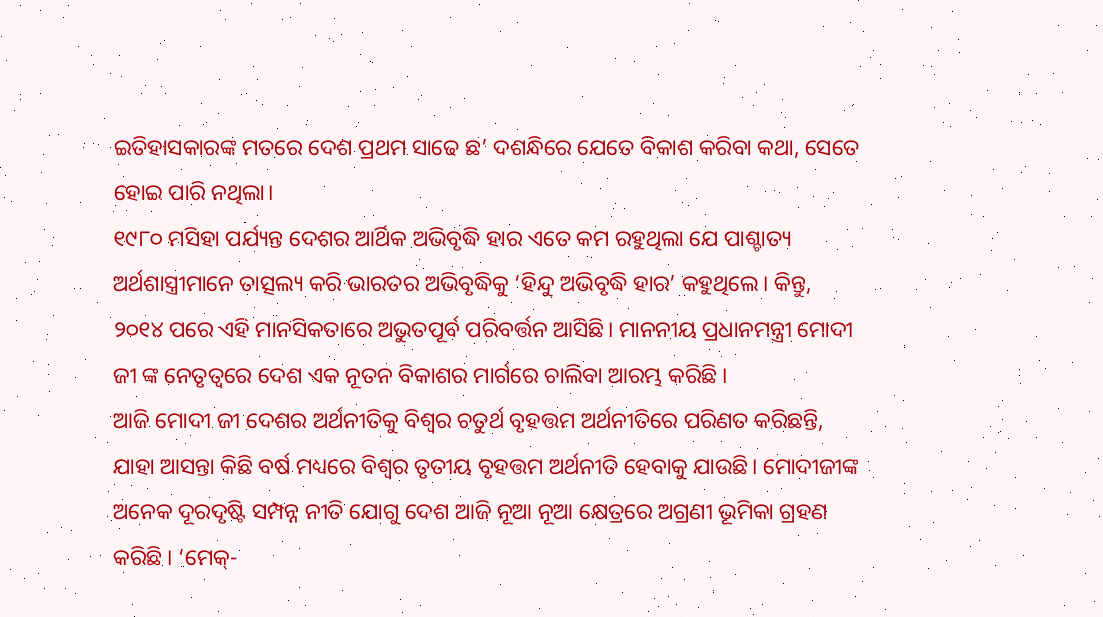ଇତିହାସକାରଙ୍କ ମତରେ ଦେଶ ପ୍ରଥମ ସାଢେ ଛ’ ଦଶନ୍ଧିରେ ଯେତେ ବିକାଶ କରିବା କଥା, ସେତେ ହୋଇ ପାରି ନଥିଲା।
୧୯୮୦ ମସିହା ପର୍ଯ୍ୟନ୍ତ ଦେଶର ଆର୍ଥିକ ଅଭିବୃଦ୍ଧି ହାର ଏତେ କମ ରହୁଥିଲା ଯେ ପାଶ୍ଚାତ୍ୟ ଅର୍ଥଶାସ୍ତ୍ରୀମାନେ ତାତ୍ସଲ୍ୟ କରି ଭାରତର ଅଭିବୃଦ୍ଧିକୁ ‘ହିନ୍ଦୁ ଅଭିବୃଦ୍ଧି ହାର’ କହୁଥିଲେ। କିନ୍ତୁ, ୨୦୧୪ ପରେ ଏହି ମାନସିକତାରେ ଅଭୁତପୂର୍ବ ପରିବର୍ତ୍ତନ ଆସିଛି। ମାନନୀୟ ପ୍ରଧାନମନ୍ତ୍ରୀ ମୋଦୀ ଜୀ ଙ୍କ ନେତୃତ୍ଵରେ ଦେଶ ଏକ ନୂତନ ବିକାଶର ମାର୍ଗରେ ଚାଲିବା ଆରମ୍ଭ କରିଛି ।
ଆଜି ମୋଦୀ ଜୀ ଦେଶର ଅର୍ଥନୀତିକୁ ବିଶ୍ଵର ଚତୁର୍ଥ ବୃହତ୍ତମ ଅର୍ଥନୀତିରେ ପରିଣତ କରିଛନ୍ତି, ଯାହା ଆସନ୍ତା କିଛି ବର୍ଷ ମଧ୍ୟରେ ବିଶ୍ଵର ତୃତୀୟ ବୃହତ୍ତମ ଅର୍ଥନୀତି ହେବାକୁ ଯାଉଛି। ମୋଦୀଜୀଙ୍କ ଅନେକ ଦୂରଦୃଷ୍ଟି ସମ୍ପନ୍ନ ନୀତି ଯୋଗୁ ଦେଶ ଆଜି ନୂଆ ନୂଆ କ୍ଷେତ୍ରରେ ଅଗ୍ରଣୀ ଭୂମିକା ଗ୍ରହଣ କରିଛି । ‘ମେକ୍-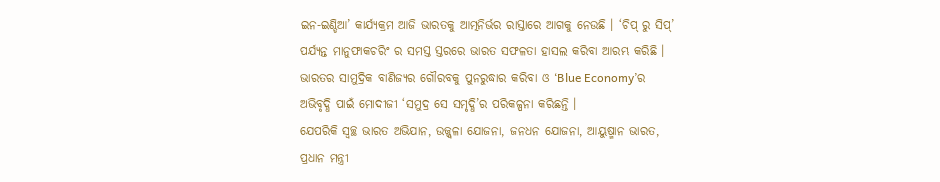ଇନ-ଇଣ୍ଡିଆ’ କାର୍ଯ୍ୟକ୍ରମ ଆଜି ଭାରତକୁ ଆତ୍ମନିର୍ଭର ରାସ୍ତାରେ ଆଗକୁ ନେଉଛି । ‘ଚିପ୍ ରୁ ସିପ୍’ ପର୍ଯ୍ୟନ୍ତ ମାନୁଫାକଚରିଂ ର ସମସ୍ତ ସ୍ତରରେ ଭାରତ ସଫଳତା ହାସଲ କରିବା ଆରମ୍ଭ କରିଛି ।
ଭାରତର ସାମୁଦ୍ରିକ ବାଣିଜ୍ୟର ଗୌରବକୁ ପୁନରୁଦ୍ଧାର କରିବା ଓ ‘Blue Economy’ର ଅଭିବୃଦ୍ଧି ପାଇଁ ମୋଦୀଜୀ ‘ସମୁଦ୍ର ସେ ସମୃଦ୍ଧି’ର ପରିକଳ୍ପନା କରିଛନ୍ତି ।
ଯେପରିକି ସ୍ଵଚ୍ଛ ଭାରତ ଅଭିଯାନ, ଉଜ୍ଜ୍ଵଳା ଯୋଜନା, ଜନଧନ ଯୋଜନା, ଆୟୁଷ୍ମାନ ଭାରତ, ପ୍ରଧାନ ମନ୍ତ୍ରୀ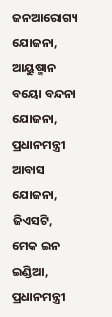ଜନଆରୋଗ୍ୟ ଯୋଜନା, ଆୟୁଷ୍ମାନ ବୟୋ ବନ୍ଦନା ଯୋଜନା, ପ୍ରଧାନମନ୍ତ୍ରୀ ଆବାସ ଯୋଜନା, ଜିଏସଟି, ମେକ ଇନ ଇଣ୍ଡିଆ, ପ୍ରଧାନମନ୍ତ୍ରୀ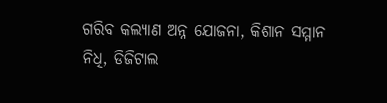ଗରିବ କଲ୍ୟାଣ ଅନ୍ନ ଯୋଜନା, କିଶାନ ସମ୍ମାନ ନିଧି, ଡିଜିଟାଲ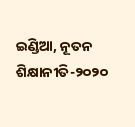ଇଣ୍ଡିଆ, ନୂତନ ଶିକ୍ଷାନୀତି-୨୦୨୦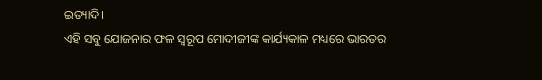ଇତ୍ୟାଦି।
ଏହି ସବୁ ଯୋଜନାର ଫଳ ସ୍ୱରୂପ ମୋଦୀଜୀଙ୍କ କାର୍ଯ୍ୟକାଳ ମଧ୍ୟରେ ଭାରତର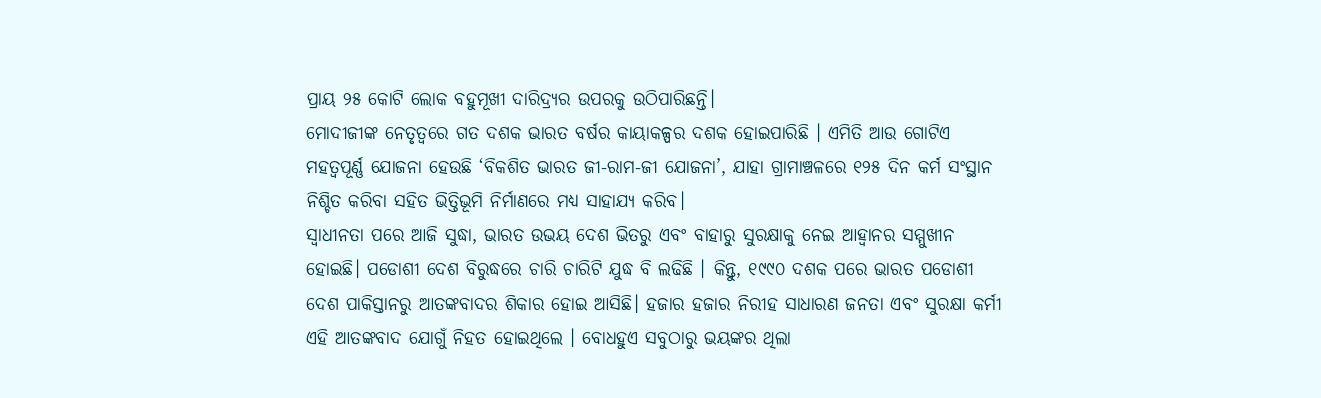ପ୍ରାୟ ୨୫ କୋଟି ଲୋକ ବହୁମୂଖୀ ଦାରିଦ୍ର୍ୟର ଉପରକୁ ଉଠିପାରିଛନ୍ତି।
ମୋଦୀଜୀଙ୍କ ନେତୃତ୍ୱରେ ଗତ ଦଶକ ଭାରତ ବର୍ଷର କାୟାକଳ୍ପର ଦଶକ ହୋଇପାରିଛି । ଏମିତି ଆଉ ଗୋଟିଏ ମହତ୍ବପୂର୍ଣ୍ଣ ଯୋଜନା ହେଉଛି ‘ବିକଶିତ ଭାରତ ଜୀ-ରାମ-ଜୀ ଯୋଜନା’, ଯାହା ଗ୍ରାମାଞ୍ଚଳରେ ୧୨୫ ଦିନ କର୍ମ ସଂସ୍ଥାନ ନିଶ୍ଚିତ କରିବା ସହିତ ଭିତ୍ତିଭୂମି ନିର୍ମାଣରେ ମଧ୍ୟ ସାହାଯ୍ୟ କରିବ।
ସ୍ଵାଧୀନତା ପରେ ଆଜି ସୁଦ୍ଧା, ଭାରତ ଉଭୟ ଦେଶ ଭିତରୁ ଏବଂ ବାହାରୁ ସୁରକ୍ଷାକୁ ନେଇ ଆହ୍ଵାନର ସମ୍ମୁଖୀନ ହୋଇଛି। ପଡୋଶୀ ଦେଶ ବିରୁଦ୍ଧରେ ଚାରି ଚାରିଟି ଯୁଦ୍ଧ ବି ଲଢିଛି । କିନ୍ତୁ, ୧୯୯୦ ଦଶକ ପରେ ଭାରତ ପଡୋଶୀ ଦେଶ ପାକିସ୍ତାନରୁ ଆତଙ୍କବାଦର ଶିକାର ହୋଇ ଆସିଛି। ହଜାର ହଜାର ନିରୀହ ସାଧାରଣ ଜନତା ଏବଂ ସୁରକ୍ଷା କର୍ମୀ ଏହି ଆତଙ୍କବାଦ ଯୋଗୁଁ ନିହତ ହୋଇଥିଲେ । ବୋଧହୁଏ ସବୁଠାରୁ ଭୟଙ୍କର ଥିଲା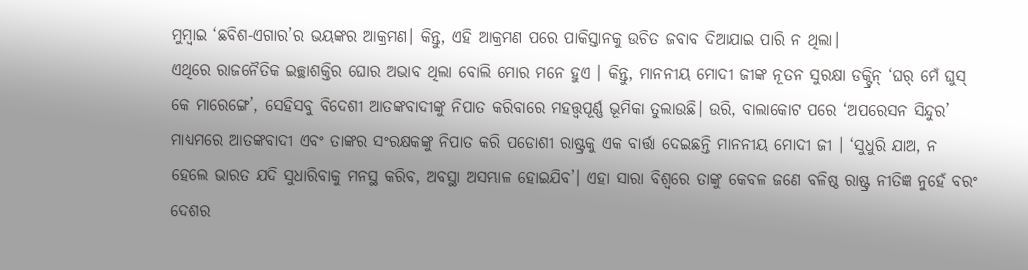ମୁମ୍ବାଇ ‘ଛବିଶ-ଏଗାର’ର ଭୟଙ୍କର ଆକ୍ରମଣ। କିନ୍ତୁ, ଏହି ଆକ୍ରମଣ ପରେ ପାକିସ୍ତାନକୁ ଉଚିତ ଜବାବ ଦିଆଯାଇ ପାରି ନ ଥିଲା।
ଏଥିରେ ରାଜନୈତିକ ଇଚ୍ଛାଶକ୍ତିର ଘୋର ଅଭାବ ଥିଲା ବୋଲି ମୋର ମନେ ହୁଏ । କିନ୍ତୁ, ମାନନୀୟ ମୋଦୀ ଜୀଙ୍କ ନୂତନ ସୁରକ୍ଷା ଡକ୍ଟ୍ରିନ୍ ‘ଘର୍ ମେଁ ଘୁସ୍ କେ ମାରେଙ୍ଗେ’, ସେହିସବୁ ବିଦେଶୀ ଆତଙ୍କବାଦୀଙ୍କୁ ନିପାତ କରିବାରେ ମହତ୍ତ୍ୱପୂର୍ଣ୍ଣ ଭୂମିକା ତୁଲାଉଛି। ଉରି, ବାଲାକୋଟ ପରେ ‘ଅପରେସନ ସିନ୍ଦୁର’ ମାଧ୍ୟମରେ ଆତଙ୍କବାଦୀ ଏବଂ ତାଙ୍କର ସଂରକ୍ଷକଙ୍କୁ ନିପାତ କରି ପଡୋଶୀ ରାଷ୍ଟ୍ରକୁ ଏକ ବାର୍ତ୍ତା ଦେଇଛନ୍ତି ମାନନୀୟ ମୋଦୀ ଜୀ । ‘ସୁଧୁରି ଯାଅ, ନ ହେଲେ ଭାରତ ଯଦି ସୁଧାରିବାକୁ ମନସ୍ଥ କରିବ, ଅବସ୍ଥା ଅସମ୍ଭାଳ ହୋଇଯିବ’। ଏହା ସାରା ବିଶ୍ବରେ ତାଙ୍କୁ କେବଳ ଜଣେ ବଳିଷ୍ଠ ରାଷ୍ଟ୍ର ନୀତିଜ୍ଞ ନୁହେଁ ବରଂ ଦେଶର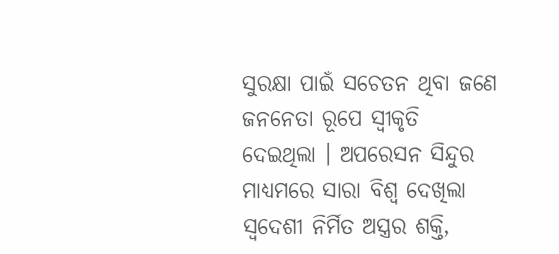ସୁରକ୍ଷା ପାଇଁ ସଚେତନ ଥିବା ଜଣେ ଜନନେତା ରୂପେ ସ୍ୱୀକୃତି ଦେଇଥିଲା । ଅପରେସନ ସିନ୍ଦୁର ମାଧ୍ୟମରେ ସାରା ବିଶ୍ଵ ଦେଖିଲା ସ୍ଵଦେଶୀ ନିର୍ମିତ ଅସ୍ତ୍ରର ଶକ୍ତି,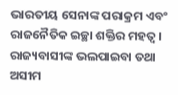ଭାରତୀୟ ସେନାଙ୍କ ପରାକ୍ରମ ଏବଂ ରାଜନୈତିକ ଇଚ୍ଛା ଶକ୍ତିର ମହତ୍ଵ।
ରାଜ୍ୟବାସୀଙ୍କ ଭଲପାଇବା ତଥା ଅସୀମ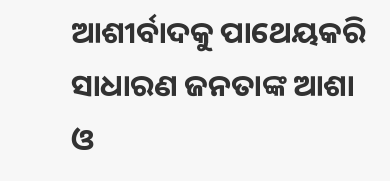ଆଶୀର୍ବାଦକୁ ପାଥେୟକରି ସାଧାରଣ ଜନତାଙ୍କ ଆଶା ଓ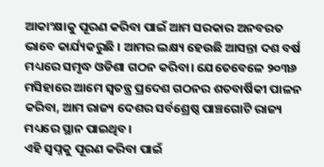ଆକାଂକ୍ଷାକୁ ପୂରଣ କରିବା ପାଇଁ ଆମ ସରକାର ଅନବରତ ଭାବେ କାର୍ଯ୍ୟକରୁଛି । ଆମର ଲକ୍ଷ୍ୟ ହେଉଛି ଆସନ୍ତା ଦଶ ବର୍ଷ ମଧ୍ୟରେ ସମୃଦ୍ଧ ଓଡିଶା ଗଠନ କରିବା। ଯେତେବେଳେ ୨୦୩୬ ମସିହାରେ ଆମେ ସ୍ଵତନ୍ତ୍ର ପ୍ରଦେଶ ଗଠନର ଶତବାର୍ଷିକୀ ପାଳନ କରିବା, ଆମ ରାଜ୍ୟ ଦେଶର ସର୍ବଶ୍ରେଷ୍ଠ ପାଞ୍ଚଗୋଟି ରାଜ୍ୟ ମଧ୍ୟରେ ସ୍ଥାନ ପାଇଥିବ।
ଏହି ସ୍ଵପ୍ନକୁ ପୂରଣ କରିବା ପାଇଁ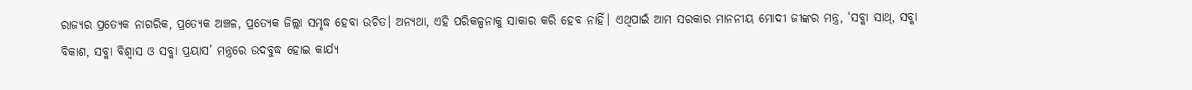ରାଜ୍ୟର ପ୍ରତ୍ଯେକ ନାଗରିକ, ପ୍ରତ୍ଯେକ ଅଞ୍ଚଳ, ପ୍ରତ୍ଯେକ ଜିଲ୍ଲା ସମୃଦ୍ଧ ହେବା ଉଚିତ। ଅନ୍ଯଥା, ଏହି ପରିକଳ୍ପନାକୁ ସାକାର କରି ହେବ ନାହିଁ। ଏଥିପାଇଁ ଆମ ସରକାର ମାନନୀୟ ମୋଦୀ ଜୀଙ୍କର ମନ୍ତ୍ର, ‘ସବ୍କା ସାଥ୍, ସବ୍କା ବିକାଶ, ସବ୍କା ବିଶ୍ବାସ ଓ ସବ୍କା ପ୍ରୟାସ’ ମନ୍ତ୍ରରେ ଉଦବୁଦ୍ଧ ହୋଇ କାର୍ଯ୍ୟ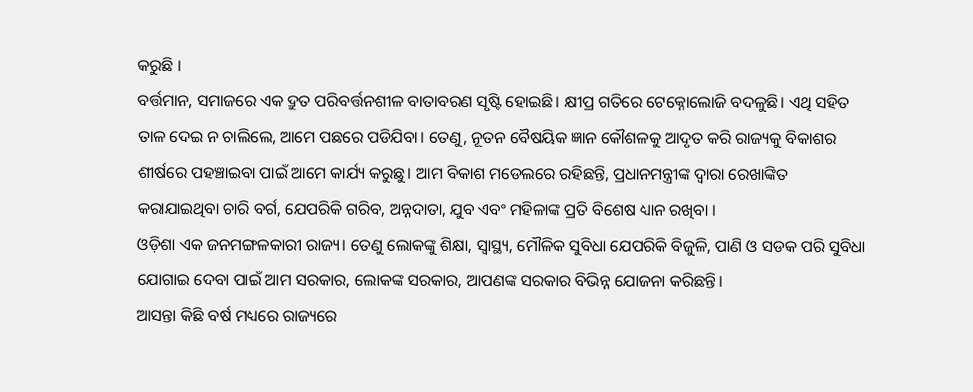କରୁଛି ।
ବର୍ତ୍ତମାନ, ସମାଜରେ ଏକ ଦ୍ରୁତ ପରିବର୍ତ୍ତନଶୀଳ ବାତାବରଣ ସୃଷ୍ଟି ହୋଇଛି। କ୍ଷୀପ୍ର ଗତିରେ ଟେକ୍ନୋଲୋଜି ବଦଳୁଛି। ଏଥି ସହିତ ତାଳ ଦେଇ ନ ଚାଲିଲେ, ଆମେ ପଛରେ ପଡିଯିବା। ତେଣୁ, ନୂତନ ବୈଷୟିକ ଜ୍ଞାନ କୌଶଳକୁ ଆଦୃତ କରି ରାଜ୍ୟକୁ ବିକାଶର ଶୀର୍ଷରେ ପହଞ୍ଚାଇବା ପାଇଁ ଆମେ କାର୍ଯ୍ୟ କରୁଛୁ। ଆମ ବିକାଶ ମଡେଲରେ ରହିଛନ୍ତି, ପ୍ରଧାନମନ୍ତ୍ରୀଙ୍କ ଦ୍ଵାରା ରେଖାଙ୍କିତ କରାଯାଇଥିବା ଚାରି ବର୍ଗ, ଯେପରିକି ଗରିବ, ଅନ୍ନଦାତା, ଯୁବ ଏବଂ ମହିଳାଙ୍କ ପ୍ରତି ବିଶେଷ ଧ୍ୟାନ ରଖିବା ।
ଓଡ଼ିଶା ଏକ ଜନମଙ୍ଗଳକାରୀ ରାଜ୍ୟ। ତେଣୁ ଲୋକଙ୍କୁ ଶିକ୍ଷା, ସ୍ୱାସ୍ଥ୍ୟ, ମୌଳିକ ସୁବିଧା ଯେପରିକି ବିଜୁଳି, ପାଣି ଓ ସଡକ ପରି ସୁବିଧା ଯୋଗାଇ ଦେବା ପାଇଁ ଆମ ସରକାର, ଲୋକଙ୍କ ସରକାର, ଆପଣଙ୍କ ସରକାର ବିଭିନ୍ନ ଯୋଜନା କରିଛନ୍ତି।
ଆସନ୍ତା କିଛି ବର୍ଷ ମଧ୍ୟରେ ରାଜ୍ୟରେ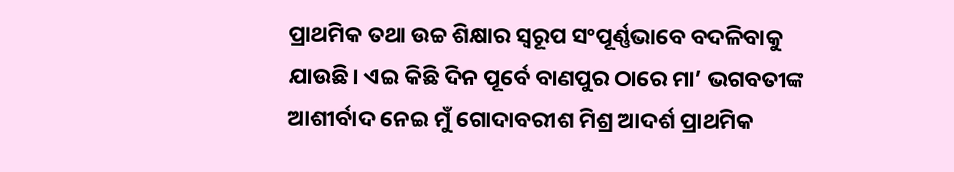ପ୍ରାଥମିକ ତଥା ଉଚ୍ଚ ଶିକ୍ଷାର ସ୍ୱରୂପ ସଂପୂର୍ଣ୍ଣଭାବେ ବଦଳିବାକୁ ଯାଉଛି। ଏଇ କିଛି ଦିନ ପୂର୍ବେ ବାଣପୁର ଠାରେ ମା’ ଭଗବତୀଙ୍କ ଆଶୀର୍ବାଦ ନେଇ ମୁଁ ଗୋଦାବରୀଶ ମିଶ୍ର ଆଦର୍ଶ ପ୍ରାଥମିକ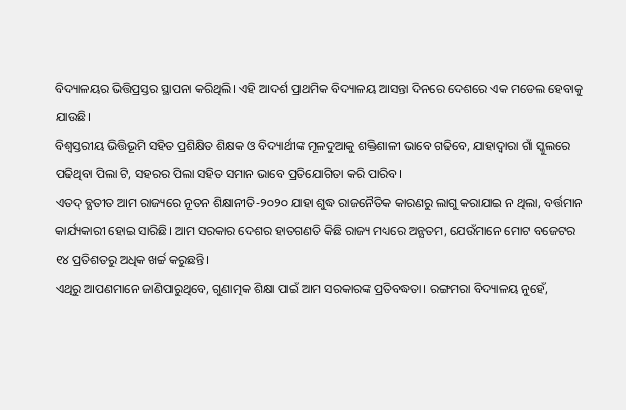ବିଦ୍ୟାଳୟର ଭିତ୍ତିପ୍ରସ୍ତର ସ୍ଥାପନା କରିଥିଲି। ଏହି ଆଦର୍ଶ ପ୍ରାଥମିକ ବିଦ୍ୟାଳୟ ଆସନ୍ତା ଦିନରେ ଦେଶରେ ଏକ ମଡେଲ ହେବାକୁ ଯାଉଛି।
ବିଶ୍ଵସ୍ତରୀୟ ଭିତ୍ତିଭୂମି ସହିତ ପ୍ରଶିକ୍ଷିତ ଶିକ୍ଷକ ଓ ବିଦ୍ୟାର୍ଥୀଙ୍କ ମୂଳଦୁଆକୁ ଶକ୍ତିଶାଳୀ ଭାବେ ଗଢିବେ, ଯାହାଦ୍ୱାରା ଗାଁ ସ୍କୁଲରେ ପଢିଥିବା ପିଲା ଟି, ସହରର ପିଲା ସହିତ ସମାନ ଭାବେ ପ୍ରତିଯୋଗିତା କରି ପାରିବ।
ଏତଦ୍ ବ୍ଯତୀତ ଆମ ରାଜ୍ୟରେ ନୂତନ ଶିକ୍ଷାନୀତି-୨୦୨୦ ଯାହା ଶୁଦ୍ଧ ରାଜନୈତିକ କାରଣରୁ ଲାଗୁ କରାଯାଇ ନ ଥିଲା, ବର୍ତ୍ତମାନ କାର୍ଯ୍ୟକାରୀ ହୋଇ ସାରିଛି। ଆମ ସରକାର ଦେଶର ହାତଗଣତି କିଛି ରାଜ୍ୟ ମଧ୍ୟରେ ଅନ୍ଯତମ, ଯେଉଁମାନେ ମୋଟ ବଜେଟର ୧୪ ପ୍ରତିଶତରୁ ଅଧିକ ଖର୍ଚ୍ଚ କରୁଛନ୍ତି।
ଏଥିରୁ ଆପଣମାନେ ଜାଣିପାରୁଥିବେ, ଗୁଣାତ୍ମକ ଶିକ୍ଷା ପାଇଁ ଆମ ସରକାରଙ୍କ ପ୍ରତିବଦ୍ଧତା। ରଙ୍ଗମରା ବିଦ୍ୟାଳୟ ନୁହେଁ,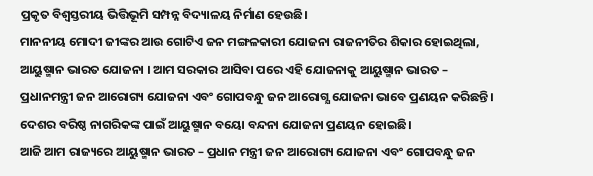ପ୍ରକୃତ ବିଶ୍ଵସ୍ତରୀୟ ଭିତ୍ତିଭୂମି ସମ୍ପନ୍ନ ବିଦ୍ୟାଳୟ ନିର୍ମାଣ ହେଉଛି।
ମାନନୀୟ ମୋଦୀ ଜୀଙ୍କର ଆଉ ଗୋଟିଏ ଜନ ମଙ୍ଗଳକାରୀ ଯୋଜନା ରାଜନୀତିର ଶିକାର ହୋଇଥିଲା, ଆୟୁଷ୍ମାନ ଭାରତ ଯୋଜନା । ଆମ ସରକାର ଆସିବା ପରେ ଏହି ଯୋଜନାକୁ ଆୟୁଷ୍ମାନ ଭାରତ – ପ୍ରଧାନମନ୍ତ୍ରୀ ଜନ ଆରୋଗ୍ୟ ଯୋଜନା ଏବଂ ଗୋପବନ୍ଧୁ ଜନ ଆରୋଗ୍ଯ ଯୋଜନା ଭାବେ ପ୍ରଣୟନ କରିଛନ୍ତି। ଦେଶର ବରିଷ୍ଠ ନାଗରିକଙ୍କ ପାଇଁ ଆୟୁଷ୍ମାନ ବୟୋ ବନ୍ଦନା ଯୋଜନା ପ୍ରଣୟନ ହୋଇଛି।
ଆଜି ଆମ ରାଜ୍ୟରେ ଆୟୁଷ୍ମାନ ଭାରତ – ପ୍ରଧାନ ମନ୍ତ୍ରୀ ଜନ ଆରୋଗ୍ୟ ଯୋଜନା ଏବଂ ଗୋପବନ୍ଧୁ ଜନ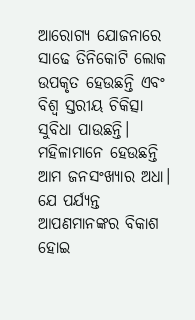ଆରୋଗ୍ୟ ଯୋଜନାରେ ସାଢେ ତିନିକୋଟି ଲୋକ ଉପକୃତ ହେଉଛନ୍ତି ଏବଂ ବିଶ୍ବ ସ୍ତରୀୟ ଚିକିତ୍ସା ସୁବିଧା ପାଉଛନ୍ତି। ମହିଳାମାନେ ହେଉଛନ୍ତି ଆମ ଜନସଂଖ୍ୟାର ଅଧା। ଯେ ପର୍ଯ୍ୟନ୍ତ ଆପଣମାନଙ୍କର ବିକାଶ ହୋଇ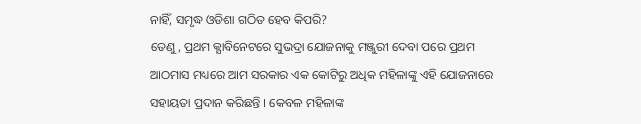ନାହିଁ, ସମୃଦ୍ଧ ଓଡିଶା ଗଠିତ ହେବ କିପରି?
ତେଣୁ, ପ୍ରଥମ କ୍ଯାବିନେଟରେ ସୁଭଦ୍ରା ଯୋଜନାକୁ ମଞ୍ଜୁରୀ ଦେବା ପରେ ପ୍ରଥମ ଆଠମାସ ମଧ୍ୟରେ ଆମ ସରକାର ଏକ କୋଟିରୁ ଅଧିକ ମହିଳାଙ୍କୁ ଏହି ଯୋଜନାରେ ସହାୟତା ପ୍ରଦାନ କରିଛନ୍ତି । କେବଳ ମହିଳାଙ୍କ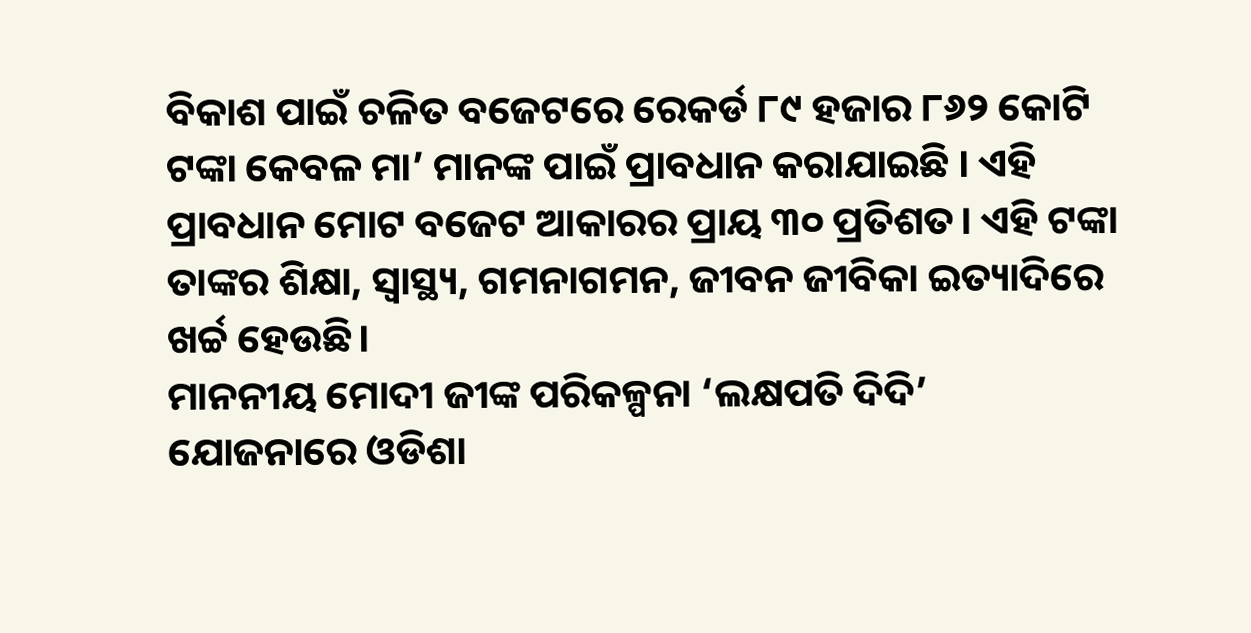ବିକାଶ ପାଇଁ ଚଳିତ ବଜେଟରେ ରେକର୍ଡ ୮୯ ହଜାର ୮୬୨ କୋଟି ଟଙ୍କା କେବଳ ମା’ ମାନଙ୍କ ପାଇଁ ପ୍ରାବଧାନ କରାଯାଇଛି । ଏହି ପ୍ରାବଧାନ ମୋଟ ବଜେଟ ଆକାରର ପ୍ରାୟ ୩୦ ପ୍ରତିଶତ। ଏହି ଟଙ୍କା ତାଙ୍କର ଶିକ୍ଷା, ସ୍ୱାସ୍ଥ୍ୟ, ଗମନାଗମନ, ଜୀବନ ଜୀବିକା ଇତ୍ୟାଦିରେ ଖର୍ଚ୍ଚ ହେଉଛି।
ମାନନୀୟ ମୋଦୀ ଜୀଙ୍କ ପରିକଳ୍ପନା ‘ଲକ୍ଷପତି ଦିଦି’ ଯୋଜନାରେ ଓଡିଶା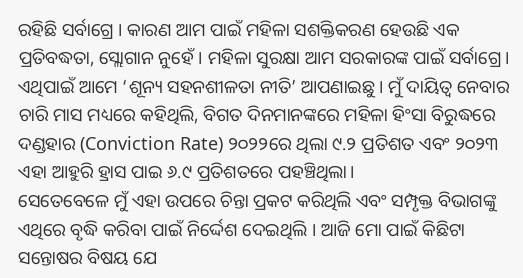ରହିଛି ସର୍ବାଗ୍ରେ । କାରଣ ଆମ ପାଇଁ ମହିଳା ସଶକ୍ତିକରଣ ହେଉଛି ଏକ ପ୍ରତିବଦ୍ଧତା, ସ୍ଲୋଗାନ ନୁହେଁ । ମହିଳା ସୁରକ୍ଷା ଆମ ସରକାରଙ୍କ ପାଇଁ ସର୍ବାଗ୍ରେ। ଏଥିପାଇଁ ଆମେ ‘ଶୂନ୍ୟ ସହନଶୀଳତା ନୀତି’ ଆପଣାଇଛୁ । ମୁଁ ଦାୟିତ୍ଵ ନେବାର ଚାରି ମାସ ମଧ୍ୟରେ କହିଥିଲି, ବିଗତ ଦିନମାନଙ୍କରେ ମହିଳା ହିଂସା ବିରୁଦ୍ଧରେ ଦଣ୍ଡହାର (Conviction Rate) ୨୦୨୨ରେ ଥିଲା ୯.୨ ପ୍ରତିଶତ ଏବଂ ୨୦୨୩ ଏହା ଆହୁରି ହ୍ରାସ ପାଇ ୬.୯ ପ୍ରତିଶତରେ ପହଞ୍ଚିଥିଲା।
ସେତେବେଳେ ମୁଁ ଏହା ଉପରେ ଚିନ୍ତା ପ୍ରକଟ କରିଥିଲି ଏବଂ ସମ୍ପୃକ୍ତ ବିଭାଗଙ୍କୁ ଏଥିରେ ବୃଦ୍ଧି କରିବା ପାଇଁ ନିର୍ଦ୍ଦେଶ ଦେଇଥିଲି । ଆଜି ମୋ ପାଇଁ କିଛିଟା ସନ୍ତୋଷର ବିଷୟ ଯେ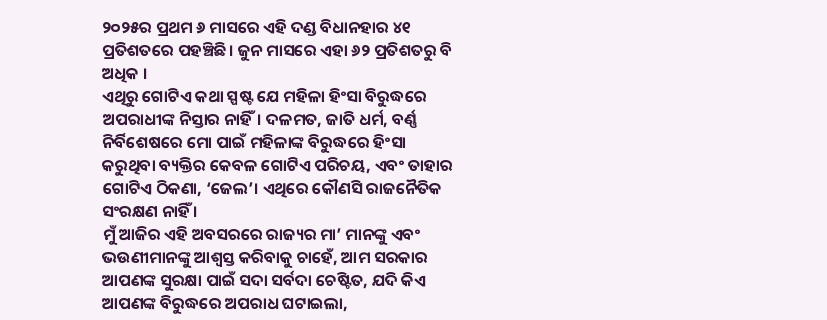୨୦୨୫ର ପ୍ରଥମ ୬ ମାସରେ ଏହି ଦଣ୍ଡ ବିଧାନହାର ୪୧ ପ୍ରତିଶତରେ ପହଞ୍ଚିଛି। ଜୁନ ମାସରେ ଏହା ୬୨ ପ୍ରତିଶତରୁ ବି ଅଧିକ ।
ଏଥିରୁ ଗୋଟିଏ କଥା ସ୍ପଷ୍ଟ ଯେ ମହିଳା ହିଂସା ବିରୁଦ୍ଧରେ ଅପରାଧୀଙ୍କ ନିସ୍ତାର ନାହିଁ। ଦଳମତ, ଜାତି ଧର୍ମ, ବର୍ଣ୍ଣ ନିର୍ବିଶେଷରେ ମୋ ପାଇଁ ମହିଳାଙ୍କ ବିରୁଦ୍ଧରେ ହିଂସା କରୁଥିବା ବ୍ୟକ୍ତିର କେବଳ ଗୋଟିଏ ପରିଚୟ, ଏବଂ ତାହାର ଗୋଟିଏ ଠିକଣା, ‘ଜେଲ’। ଏଥିରେ କୌଣସି ରାଜନୈତିକ ସଂରକ୍ଷଣ ନାହିଁ ।
ମୁଁ ଆଜିର ଏହି ଅବସରରେ ରାଜ୍ୟର ମା’ ମାନଙ୍କୁ ଏବଂ ଭଉଣୀମାନଙ୍କୁ ଆଶ୍ଵସ୍ତ କରିବାକୁ ଚାହେଁ, ଆମ ସରକାର ଆପଣଙ୍କ ସୁରକ୍ଷା ପାଇଁ ସଦା ସର୍ବଦା ଚେଷ୍ଟିତ, ଯଦି କିଏ ଆପଣଙ୍କ ବିରୁଦ୍ଧରେ ଅପରାଧ ଘଟାଇଲା,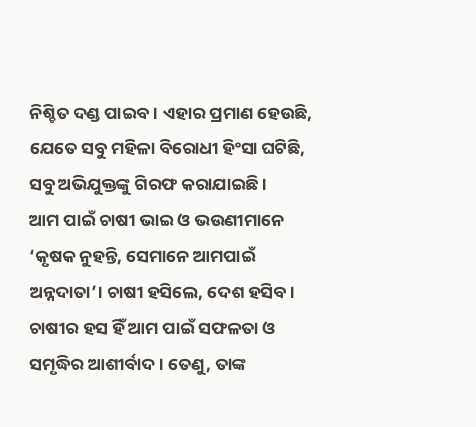ନିଶ୍ଚିତ ଦଣ୍ଡ ପାଇବ। ଏହାର ପ୍ରମାଣ ହେଉଛି, ଯେତେ ସବୁ ମହିଳା ବିରୋଧୀ ହିଂସା ଘଟିଛି, ସବୁ ଅଭିଯୁକ୍ତଙ୍କୁ ଗିରଫ କରାଯାଇଛି ।
ଆମ ପାଇଁ ଚାଷୀ ଭାଇ ଓ ଭଉଣୀମାନେ ‘କୃଷକ ନୁହନ୍ତି, ସେମାନେ ଆମପାଇଁ ଅନ୍ନଦାତା’। ଚାଷୀ ହସିଲେ, ଦେଶ ହସିବ। ଚାଷୀର ହସ ହିଁ ଆମ ପାଇଁ ସଫଳତା ଓ ସମୃଦ୍ଧିର ଆଶୀର୍ବାଦ । ତେଣୁ, ତାଙ୍କ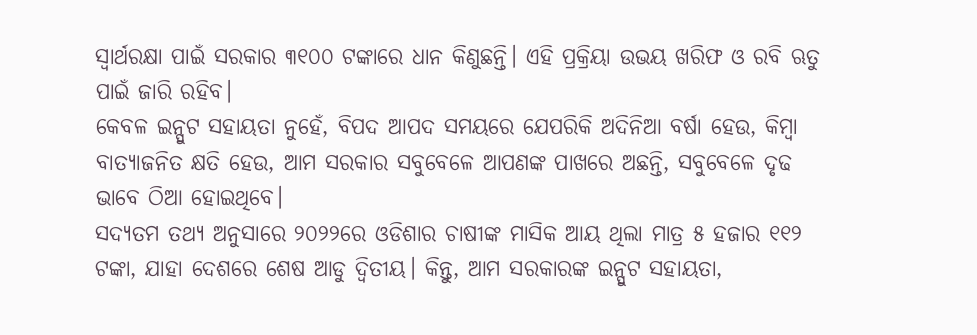ସ୍ଵାର୍ଥରକ୍ଷା ପାଇଁ ସରକାର ୩୧୦୦ ଟଙ୍କାରେ ଧାନ କିଣୁଛନ୍ତି। ଏହି ପ୍ରକ୍ରିୟା ଉଭୟ ଖରିଫ ଓ ରବି ଋତୁ ପାଇଁ ଜାରି ରହିବ।
କେବଳ ଇନ୍ପୁଟ ସହାୟତା ନୁହେଁ, ବିପଦ ଆପଦ ସମୟରେ ଯେପରିକି ଅଦିନିଆ ବର୍ଷା ହେଉ, କିମ୍ବା ବାତ୍ୟାଜନିତ କ୍ଷତି ହେଉ, ଆମ ସରକାର ସବୁବେଳେ ଆପଣଙ୍କ ପାଖରେ ଅଛନ୍ତି, ସବୁବେଳେ ଦୃଢ ଭାବେ ଠିଆ ହୋଇଥିବେ।
ସଦ୍ୟତମ ତଥ୍ୟ ଅନୁସାରେ ୨୦୨୨ରେ ଓଡିଶାର ଚାଷୀଙ୍କ ମାସିକ ଆୟ ଥିଲା ମାତ୍ର ୫ ହଜାର ୧୧୨ ଟଙ୍କା, ଯାହା ଦେଶରେ ଶେଷ ଆଡୁ ଦ୍ଵିତୀୟ। କିନ୍ତୁ, ଆମ ସରକାରଙ୍କ ଇନ୍ପୁଟ ସହାୟତା,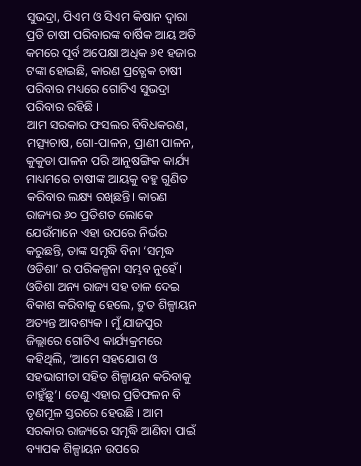ସୁଭଦ୍ରା, ପିଏମ ଓ ସିଏମ କିଷାନ ଦ୍ଵାରା ପ୍ରତି ଚାଷୀ ପରିବାରଙ୍କ ବାର୍ଷିକ ଆୟ ଅତି କମରେ ପୂର୍ବ ଅପେକ୍ଷା ଅଧିକ ୬୧ ହଜାର ଟଙ୍କା ହୋଇଛି, କାରଣ ପ୍ରତ୍ଯେକ ଚାଷୀ ପରିବାର ମଧ୍ୟରେ ଗୋଟିଏ ସୁଭଦ୍ରା ପରିବାର ରହିଛି ।
ଆମ ସରକାର ଫସଲର ବିବିଧକରଣ, ମତ୍ସ୍ୟଚାଷ, ଗୋ-ପାଳନ, ପ୍ରାଣୀ ପାଳନ, କୁକୁଡା ପାଳନ ପରି ଆନୁଷଙ୍ଗିକ କାର୍ଯ୍ୟ ମାଧ୍ୟମରେ ଚାଷୀଙ୍କ ଆୟକୁ ବହୁ ଗୁଣିତ କରିବାର ଲକ୍ଷ୍ୟ ରଖିଛନ୍ତି। କାରଣ ରାଜ୍ୟର ୬୦ ପ୍ରତିଶତ ଲୋକେ ଯେଉଁମାନେ ଏହା ଉପରେ ନିର୍ଭର କରୁଛନ୍ତି, ତାଙ୍କ ସମୃଦ୍ଧି ବିନା ‘ସମୃଦ୍ଧ ଓଡିଶା’ ର ପରିକଳ୍ପନା ସମ୍ଭବ ନୁହେଁ।
ଓଡିଶା ଅନ୍ୟ ରାଜ୍ୟ ସହ ତାଳ ଦେଇ ବିକାଶ କରିବାକୁ ହେଲେ, ଦ୍ରୁତ ଶିଳ୍ପାୟନ ଅତ୍ୟନ୍ତ ଆବଶ୍ୟକ । ମୁଁ ଯାଜପୁର ଜିଲ୍ଲାରେ ଗୋଟିଏ କାର୍ଯ୍ୟକ୍ରମରେ କହିଥିଲି, ‘ଆମେ ସହଯୋଗ ଓ ସହଭାଗୀତା ସହିତ ଶିଳ୍ପାୟନ କରିବାକୁ ଚାହୁଁଛୁ’। ତେଣୁ ଏହାର ପ୍ରତିଫଳନ ବି ତୃଣମୂଳ ସ୍ତରରେ ହେଉଛି । ଆମ ସରକାର ରାଜ୍ୟରେ ସମୃଦ୍ଧି ଆଣିବା ପାଇଁ ବ୍ୟାପକ ଶିଳ୍ପାୟନ ଉପରେ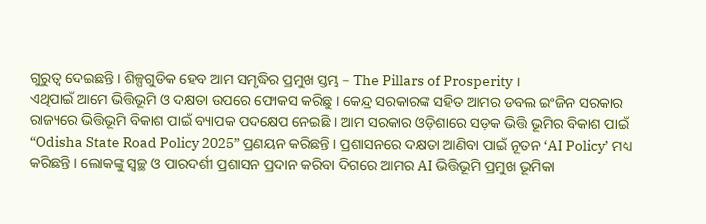ଗୁରୁତ୍ବ ଦେଇଛନ୍ତି । ଶିଳ୍ପଗୁଡିକ ହେବ ଆମ ସମୃଦ୍ଧିର ପ୍ରମୁଖ ସ୍ତମ୍ଭ – The Pillars of Prosperity ।
ଏଥିପାଇଁ ଆମେ ଭିତ୍ତିଭୂମି ଓ ଦକ୍ଷତା ଉପରେ ଫୋକସ କରିଛୁ । କେନ୍ଦ୍ର ସରକାରଙ୍କ ସହିତ ଆମର ଡବଲ ଇଂଜିନ ସରକାର ରାଜ୍ୟରେ ଭିତ୍ତିଭୂମି ବିକାଶ ପାଇଁ ବ୍ୟାପକ ପଦକ୍ଷେପ ନେଇଛି । ଆମ ସରକାର ଓଡ଼ିଶାରେ ସଡ଼କ ଭିତ୍ତି ଭୂମିର ବିକାଶ ପାଇଁ “Odisha State Road Policy 2025” ପ୍ରଣୟନ କରିଛନ୍ତି । ପ୍ରଶାସନରେ ଦକ୍ଷତା ଆଣିବା ପାଇଁ ନୂତନ ‘AI Policy’ ମଧ୍ୟ କରିଛନ୍ତି । ଲୋକଙ୍କୁ ସ୍ବଚ୍ଛ ଓ ପାରଦର୍ଶୀ ପ୍ରଶାସନ ପ୍ରଦାନ କରିବା ଦିଗରେ ଆମର AI ଭିତ୍ତିଭୂମି ପ୍ରମୁଖ ଭୂମିକା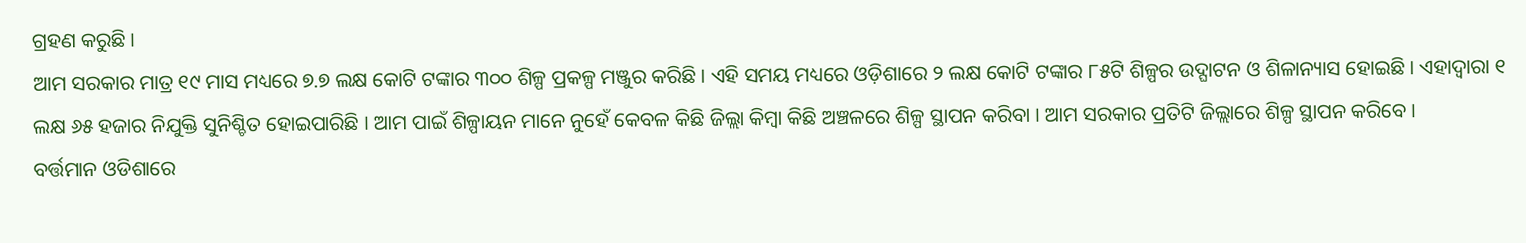ଗ୍ରହଣ କରୁଛି ।
ଆମ ସରକାର ମାତ୍ର ୧୯ ମାସ ମଧ୍ୟରେ ୭.୭ ଲକ୍ଷ କୋଟି ଟଙ୍କାର ୩୦୦ ଶିଳ୍ପ ପ୍ରକଳ୍ପ ମଞ୍ଜୁର କରିଛି । ଏହି ସମୟ ମଧ୍ୟରେ ଓଡ଼ିଶାରେ ୨ ଲକ୍ଷ କୋଟି ଟଙ୍କାର ୮୫ଟି ଶିଳ୍ପର ଉଦ୍ଘାଟନ ଓ ଶିଳାନ୍ୟାସ ହୋଇଛି । ଏହାଦ୍ୱାରା ୧ ଲକ୍ଷ ୬୫ ହଜାର ନିଯୁକ୍ତି ସୁନିଶ୍ଚିତ ହୋଇପାରିଛି । ଆମ ପାଇଁ ଶିଳ୍ପାୟନ ମାନେ ନୁହେଁ କେବଳ କିଛି ଜିଲ୍ଲା କିମ୍ବା କିଛି ଅଞ୍ଚଳରେ ଶିଳ୍ପ ସ୍ଥାପନ କରିବା । ଆମ ସରକାର ପ୍ରତିଟି ଜିଲ୍ଲାରେ ଶିଳ୍ପ ସ୍ଥାପନ କରିବେ ।
ବର୍ତ୍ତମାନ ଓଡିଶାରେ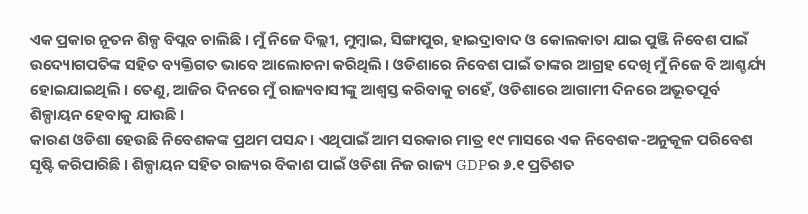ଏକ ପ୍ରକାର ନୂତନ ଶିଳ୍ପ ବିପ୍ଲବ ଚାଲିଛି । ମୁଁ ନିଜେ ଦିଲ୍ଲୀ, ମୁମ୍ବାଇ, ସିଙ୍ଗାପୁର, ହାଇଦ୍ରାବାଦ ଓ କୋଲକାତା ଯାଇ ପୁଞ୍ଜି ନିବେଶ ପାଇଁ ଉଦ୍ୟୋଗପତିଙ୍କ ସହିତ ବ୍ୟକ୍ତିଗତ ଭାବେ ଆଲୋଚନା କରିଥିଲି । ଓଡିଶାରେ ନିବେଶ ପାଇଁ ତାଙ୍କର ଆଗ୍ରହ ଦେଖି ମୁଁ ନିଜେ ବି ଆଶ୍ଚର୍ଯ୍ୟ ହୋଇଯାଇଥିଲି । ତେଣୁ, ଆଜିର ଦିନରେ ମୁଁ ରାଜ୍ୟବାସୀଙ୍କୁ ଆଶ୍ଵସ୍ତ କରିବାକୁ ଚାହେଁ, ଓଡିଶାରେ ଆଗାମୀ ଦିନରେ ଅଭୂତପୂର୍ବ ଶିଳ୍ପାୟନ ହେବାକୁ ଯାଉଛି ।
କାରଣ ଓଡିଶା ହେଉଛି ନିବେଶକଙ୍କ ପ୍ରଥମ ପସନ୍ଦ । ଏଥିପାଇଁ ଆମ ସରକାର ମାତ୍ର ୧୯ ମାସରେ ଏକ ନିବେଶକ-ଅନୁକୂଳ ପରିବେଶ ସୃଷ୍ଟି କରିପାରିଛି । ଶିଳ୍ପାୟନ ସହିତ ରାଜ୍ୟର ବିକାଶ ପାଇଁ ଓଡିଶା ନିଜ ରାଜ୍ୟ GDPର ୬.୧ ପ୍ରତିଶତ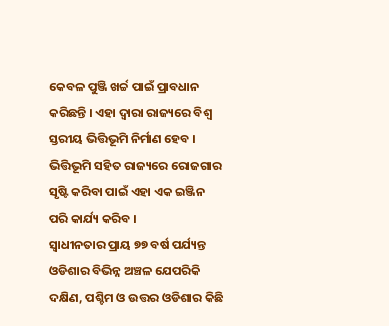କେବଳ ପୁଞ୍ଜି ଖର୍ଚ୍ଚ ପାଇଁ ପ୍ରାବଧାନ କରିଛନ୍ତି । ଏହା ଦ୍ଵାରା ରାଜ୍ୟରେ ବିଶ୍ଵ ସ୍ତରୀୟ ଭିତ୍ତିଭୂମି ନିର୍ମାଣ ହେବ । ଭିତ୍ତିଭୂମି ସହିତ ରାଜ୍ୟରେ ରୋଜଗାର ସୃଷ୍ଟି କରିବା ପାଇଁ ଏହା ଏକ ଇଞ୍ଜିନ ପରି କାର୍ଯ୍ୟ କରିବ ।
ସ୍ଵାଧୀନତାର ପ୍ରାୟ ୭୭ ବର୍ଷ ପର୍ଯ୍ୟନ୍ତ ଓଡିଶାର ବିଭିନ୍ନ ଅଞ୍ଚଳ ଯେପରିକି ଦକ୍ଷିଣ, ପଶ୍ଚିମ ଓ ଉତ୍ତର ଓଡିଶାର କିଛି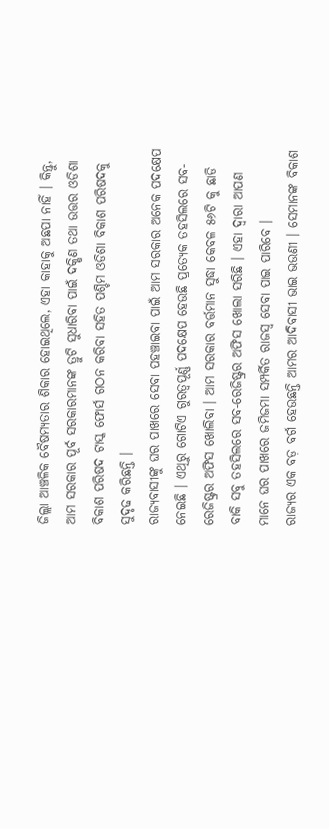ଜିଲ୍ଲା ଆଞ୍ଚଳିକ ବୈଷମ୍ୟତାର ଶିକାର ହୋଇଥିଲେ, ଏହା କାହାକୁ ଅଛପା ନାହିଁ । କିନ୍ତୁ, ଆମ ସରକାର ପୂର୍ବ ସରକାରମାନଙ୍କ ତ୍ରୁଟି ସୁଧାରିବା ପାଇଁ ଦକ୍ଷିଣ ତଥା ଉତ୍ତର ଓଡିଶା ବିକାଶ ପରିଷଦ ଟାସ୍କ ଫୋର୍ସ ଗଠନ କରିବା ସହିତ ପଶ୍ଚିମ ଓଡିଶା ବିକାଶ ପରିଷଦକୁ ସୁଦୃଢ କରିଛନ୍ତି ।
ରାଜ୍ୟବାସୀଙ୍କୁ ଘର ପାଖରେ ସେବା ପହଞ୍ଚାଇବା ପାଇଁ ଆମ ସରକାର ଅନେକ ପଦକ୍ଷେପ ନେଇଛି । ଏଥିରୁ ଗୋଟିଏ ଗୁରତ୍ଵପୂର୍ଣ୍ଣ ପଦକ୍ଷେପ ହେଉଛି ପ୍ରତ୍ୟେକ ତହସିଲରେ ସବ-ରେଜିଷ୍ଟ୍ରର ଅଫିସ ଖୋଲିବା । ଆମ ସରକାର ବର୍ତ୍ତମାନ ସୁଦ୍ଧା କେବଳ ୫୬ଟି କୁ ଛାଡି ବାକି ସବୁ ତହସିଲରେ ସବ-ରେଜିଷ୍ଟ୍ରର ଅଫିସ ଖୋଲା ସରିଛି । ଏହା ଦ୍ବାରା ଆପଣ ମାନେ ଘର ପାଖରେ ଜମିଜମା ସମ୍ପର୍କିତ ରାଜସ୍ବ ସେବା ପାଇ ପାରିବେ ।
ରାଜ୍ୟର ଏକ ବଡ଼ ବର୍ଗ ହେଉଛନ୍ତି ଆମର ଆଦିବାସୀ ଭାଇ ଭଉଣୀ । ସେମାନଙ୍କ ବିକାଶ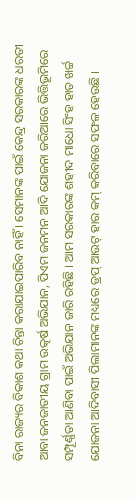ବିନା ରାଜ୍ୟର ବିକାଶ କଥା ଚିନ୍ତା କରାଯାଇପାରିବ ନାହିଁ । ସେମାନଙ୍କ ପାଇଁ କେନ୍ଦ୍ର ସରକାରଙ୍କ ଧରତୀ ଆବା ଜନଜାତୀୟ ଗ୍ରାମ ଉତ୍କର୍ଷ ଅଭିଯାନ, ପିଏମ ଜନମନ ଆଦି ଯୋଜନା ଜରିଆରେ ଭିତ୍ତିଭୂମିରେ ସମ୍ପୂର୍ଣ୍ଣତା ଆଣିବା ପାଇଁ ଅଭିଯାନ ଜାରି ରହିଛି । ଆମ ସରକାରଙ୍କ ଶହୀଦ ମାଧୋ ସିଂହ ହାତ ଖର୍ଚ୍ଚ ଯୋଜନା ଆଦିବାସୀ ପିଲାମାନଙ୍କ ମଧ୍ୟରେ ଡ୍ରପ୍ ଆଉଟ୍ ହାର କମ୍ କରିବାରେ ସଫଳ ହେଉଛି ।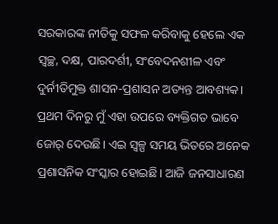ସରକାରଙ୍କ ନୀତିକୁ ସଫଳ କରିବାକୁ ହେଲେ ଏକ ସ୍ଵଚ୍ଛ, ଦକ୍ଷ, ପାରଦର୍ଶୀ, ସଂବେଦନଶୀଳ ଏବଂ ଦୁର୍ନୀତିମୁକ୍ତ ଶାସନ-ପ୍ରଶାସନ ଅତ୍ୟନ୍ତ ଆବଶ୍ୟକ। ପ୍ରଥମ ଦିନରୁ ମୁଁ ଏହା ଉପରେ ବ୍ୟକ୍ତିଗତ ଭାବେ ଜୋର୍ ଦେଉଛି। ଏଇ ସ୍ୱଳ୍ପ ସମୟ ଭିତରେ ଅନେକ ପ୍ରଶାସନିକ ସଂସ୍କାର ହୋଇଛି। ଆଜି ଜନସାଧାରଣ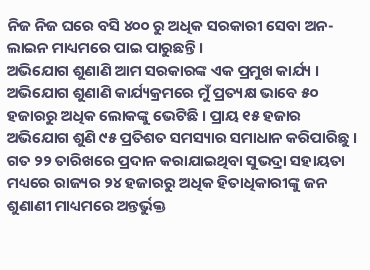ନିଜ ନିଜ ଘରେ ବସି ୪୦୦ ରୁ ଅଧିକ ସରକାରୀ ସେବା ଅନ-ଲାଇନ ମାଧ୍ୟମରେ ପାଇ ପାରୁଛନ୍ତି ।
ଅଭିଯୋଗ ଶୁଣାଣି ଆମ ସରକାରଙ୍କ ଏକ ପ୍ରମୁଖ କାର୍ଯ୍ୟ । ଅଭିଯୋଗ ଶୁଣାଣି କାର୍ଯ୍ୟକ୍ରମରେ ମୁଁ ପ୍ରତ୍ୟକ୍ଷ ଭାବେ ୫୦ ହଜାରରୁ ଅଧିକ ଲୋକଙ୍କୁ ଭେଟିଛି । ପ୍ରାୟ ୧୫ ହଜାର ଅଭିଯୋଗ ଶୁଣି ୯୫ ପ୍ରତିଶତ ସମସ୍ୟାର ସମାଧାନ କରିପାରିଛୁ । ଗତ ୨୨ ତାରିଖରେ ପ୍ରଦାନ କରାଯାଇଥିବା ସୁଭଦ୍ରା ସହାୟତା ମଧ୍ୟରେ ରାଜ୍ୟର ୨୪ ହଜାରରୁ ଅଧିକ ହିତାଧିକାରୀଙ୍କୁ ଜନ ଶୁଣାଣୀ ମାଧ୍ୟମରେ ଅନ୍ତର୍ଭୁକ୍ତ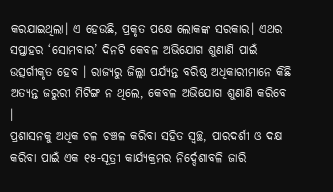କରଯାଇଥିଲା। ଏ ହେଉଛି, ପ୍ରକୃତ ପକ୍ଷେ ଲୋକଙ୍କ ସରକାର। ଏଥର ସପ୍ତାହର ‘ସୋମବାର’ ଦିନଟି କେବଳ ଅଭିଯୋଗ ଶୁଣାଣି ପାଇଁ ଉତ୍ସର୍ଗୀକୃତ ହେବ । ରାଜ୍ୟରୁ ଜିଲ୍ଲା ପର୍ଯ୍ୟନ୍ତ ବରିଷ୍ଠ ଅଧିକାରୀମାନେ କିଛି ଅତ୍ୟନ୍ତ ଜରୁରୀ ମିଟିଙ୍ଗ ନ ଥିଲେ, କେବଳ ଅଭିଯୋଗ ଶୁଣାଣି କରିବେ ।
ପ୍ରଶାସନକୁ ଅଧିକ ଚଳ ଚଞ୍ଚଳ କରିବା ସହିତ ସ୍ବଚ୍ଛ, ପାରଦର୍ଶୀ ଓ ଦକ୍ଷ କରିବା ପାଇଁ ଏକ ୧୫-ସୂତ୍ରୀ କାର୍ଯ୍ୟକ୍ରମର ନିର୍ଦ୍ଦେଶାବଳି ଜାରି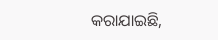କରାଯାଇଛି,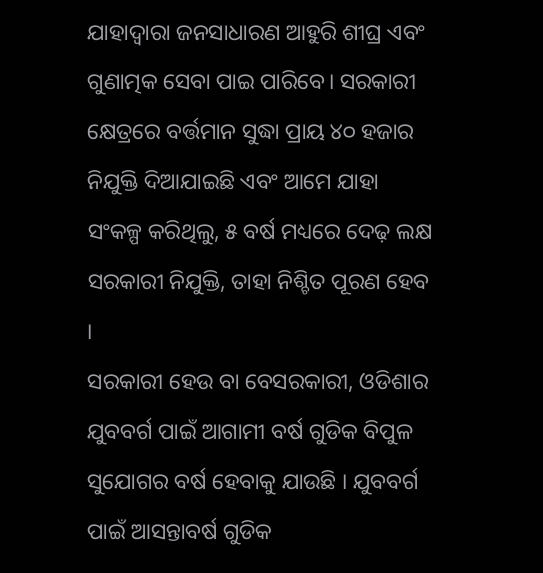ଯାହାଦ୍ୱାରା ଜନସାଧାରଣ ଆହୁରି ଶୀଘ୍ର ଏବଂ ଗୁଣାତ୍ମକ ସେବା ପାଇ ପାରିବେ। ସରକାରୀ କ୍ଷେତ୍ରରେ ବର୍ତ୍ତମାନ ସୁଦ୍ଧା ପ୍ରାୟ ୪୦ ହଜାର ନିଯୁକ୍ତି ଦିଆଯାଇଛି ଏବଂ ଆମେ ଯାହା ସଂକଳ୍ପ କରିଥିଲୁ, ୫ ବର୍ଷ ମଧ୍ୟରେ ଦେଢ଼ ଲକ୍ଷ ସରକାରୀ ନିଯୁକ୍ତି, ତାହା ନିଶ୍ଚିତ ପୂରଣ ହେବ ।
ସରକାରୀ ହେଉ ବା ବେସରକାରୀ, ଓଡିଶାର ଯୁବବର୍ଗ ପାଇଁ ଆଗାମୀ ବର୍ଷ ଗୁଡିକ ବିପୁଳ ସୁଯୋଗର ବର୍ଷ ହେବାକୁ ଯାଉଛି । ଯୁବବର୍ଗ ପାଇଁ ଆସନ୍ତାବର୍ଷ ଗୁଡିକ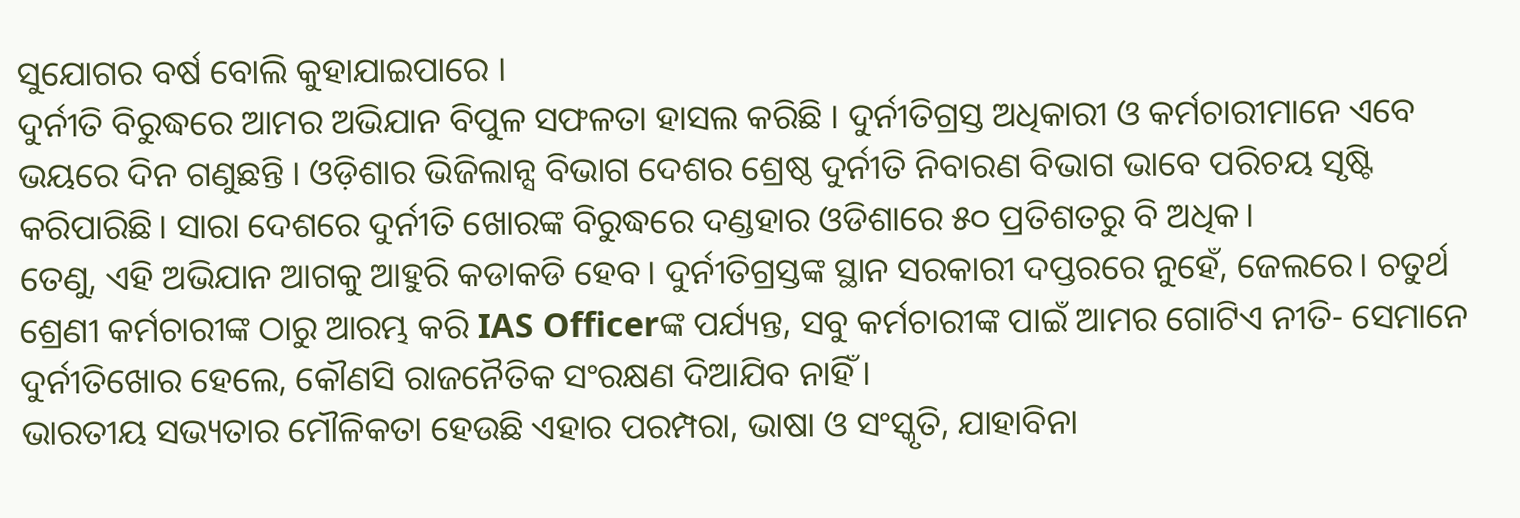ସୁଯୋଗର ବର୍ଷ ବୋଲି କୁହାଯାଇପାରେ ।
ଦୁର୍ନୀତି ବିରୁଦ୍ଧରେ ଆମର ଅଭିଯାନ ବିପୁଳ ସଫଳତା ହାସଲ କରିଛି । ଦୁର୍ନୀତିଗ୍ରସ୍ତ ଅଧିକାରୀ ଓ କର୍ମଚାରୀମାନେ ଏବେ ଭୟରେ ଦିନ ଗଣୁଛନ୍ତି । ଓଡ଼ିଶାର ଭିଜିଲାନ୍ସ ବିଭାଗ ଦେଶର ଶ୍ରେଷ୍ଠ ଦୁର୍ନୀତି ନିବାରଣ ବିଭାଗ ଭାବେ ପରିଚୟ ସୃଷ୍ଟି କରିପାରିଛି। ସାରା ଦେଶରେ ଦୁର୍ନୀତି ଖୋରଙ୍କ ବିରୁଦ୍ଧରେ ଦଣ୍ଡହାର ଓଡିଶାରେ ୫୦ ପ୍ରତିଶତରୁ ବି ଅଧିକ।
ତେଣୁ, ଏହି ଅଭିଯାନ ଆଗକୁ ଆହୁରି କଡାକଡି ହେବ। ଦୁର୍ନୀତିଗ୍ରସ୍ତଙ୍କ ସ୍ଥାନ ସରକାରୀ ଦପ୍ତରରେ ନୁହେଁ, ଜେଲରେ। ଚତୁର୍ଥ ଶ୍ରେଣୀ କର୍ମଚାରୀଙ୍କ ଠାରୁ ଆରମ୍ଭ କରି IAS Officerଙ୍କ ପର୍ଯ୍ୟନ୍ତ, ସବୁ କର୍ମଚାରୀଙ୍କ ପାଇଁ ଆମର ଗୋଟିଏ ନୀତି- ସେମାନେ ଦୁର୍ନୀତିଖୋର ହେଲେ, କୌଣସି ରାଜନୈତିକ ସଂରକ୍ଷଣ ଦିଆଯିବ ନାହିଁ ।
ଭାରତୀୟ ସଭ୍ୟତାର ମୌଳିକତା ହେଉଛି ଏହାର ପରମ୍ପରା, ଭାଷା ଓ ସଂସ୍କୃତି, ଯାହାବିନା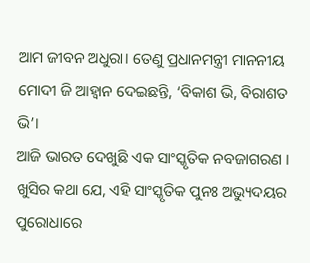ଆମ ଜୀବନ ଅଧୁରା। ତେଣୁ ପ୍ରଧାନମନ୍ତ୍ରୀ ମାନନୀୟ ମୋଦୀ ଜି ଆହ୍ଵାନ ଦେଇଛନ୍ତି, ‘ବିକାଶ ଭି, ବିରାଶତ ଭି’।
ଆଜି ଭାରତ ଦେଖୁଛି ଏକ ସାଂସ୍କୃତିକ ନବଜାଗରଣ । ଖୁସିର କଥା ଯେ, ଏହି ସାଂସ୍କୃତିକ ପୁନଃ ଅଭ୍ୟୁଦୟର ପୁରୋଧାରେ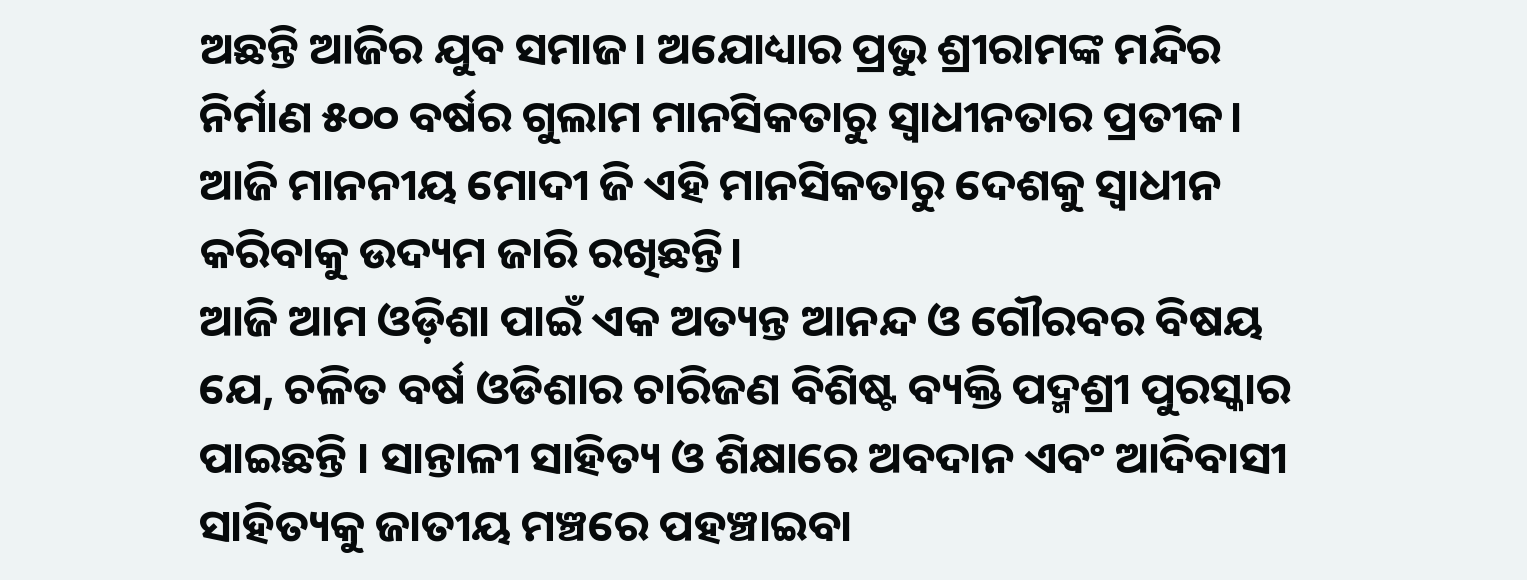ଅଛନ୍ତି ଆଜିର ଯୁବ ସମାଜ। ଅଯୋଧ୍ୟାର ପ୍ରଭୁ ଶ୍ରୀରାମଙ୍କ ମନ୍ଦିର ନିର୍ମାଣ ୫୦୦ ବର୍ଷର ଗୁଲାମ ମାନସିକତାରୁ ସ୍ଵାଧୀନତାର ପ୍ରତୀକ। ଆଜି ମାନନୀୟ ମୋଦୀ ଜି ଏହି ମାନସିକତାରୁ ଦେଶକୁ ସ୍ଵାଧୀନ କରିବାକୁ ଉଦ୍ୟମ ଜାରି ରଖିଛନ୍ତି।
ଆଜି ଆମ ଓଡ଼ିଶା ପାଇଁ ଏକ ଅତ୍ୟନ୍ତ ଆନନ୍ଦ ଓ ଗୌରବର ବିଷୟ ଯେ, ଚଳିତ ବର୍ଷ ଓଡିଶାର ଚାରିଜଣ ବିଶିଷ୍ଟ ବ୍ୟକ୍ତି ପଦ୍ମଶ୍ରୀ ପୁରସ୍କାର ପାଇଛନ୍ତି । ସାନ୍ତାଳୀ ସାହିତ୍ୟ ଓ ଶିକ୍ଷାରେ ଅବଦାନ ଏବଂ ଆଦିବାସୀ ସାହିତ୍ୟକୁ ଜାତୀୟ ମଞ୍ଚରେ ପହଞ୍ଚାଇବା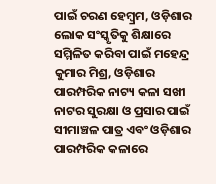ପାଇଁ ଚରଣ ହେମ୍ବ୍ରମ, ଓଡ଼ିଶାର ଲୋକ ସଂସ୍କୃତିକୁ ଶିକ୍ଷାରେ ସମ୍ମିଳିତ କରିବା ପାଇଁ ମହେନ୍ଦ୍ର କୁମାର ମିଶ୍ର, ଓଡ଼ିଶାର ପାରମ୍ପରିକ ନାଟ୍ୟ କଳା ସଖୀ ନାଟର ସୁରକ୍ଷା ଓ ପ୍ରସାର ପାଇଁ ସୀମାଞ୍ଚଳ ପାତ୍ର ଏବଂ ଓଡ଼ିଶାର ପାରମ୍ପରିକ କଳାରେ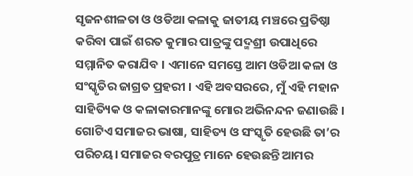ସୃଜନଶୀଳତା ଓ ଓଡିଆ କଳାକୁ ଜାତୀୟ ମଞ୍ଚରେ ପ୍ରତିଷ୍ଠା କରିବା ପାଇଁ ଶରତ କୁମାର ପାତ୍ରଙ୍କୁ ପଦ୍ମଶ୍ରୀ ଉପାଧିରେ ସମ୍ମାନିତ କରାଯିବ । ଏମାନେ ସମସ୍ତେ ଆମ ଓଡିଆ କଳା ଓ ସଂସ୍କୃତିର ଜାଗ୍ରତ ପ୍ରହରୀ । ଏହି ଅବସରରେ, ମୁଁ ଏହି ମହାନ ସାହିତ୍ୟିକ ଓ କଳାକାରମାନଙ୍କୁ ମୋର ଅଭିନନ୍ଦନ ଜଣାଉଛି ।
ଗୋଟିଏ ସମାଜର ଭାଷା, ସାହିତ୍ୟ ଓ ସଂସ୍କୃତି ହେଉଛି ତା’ର ପରିଚୟ। ସମାଜର ବରପୁତ୍ର ମାନେ ହେଉଛନ୍ତି ଆମର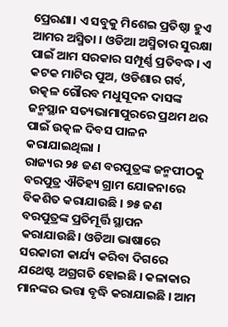ପ୍ରେରଣା। ଏ ସବୁକୁ ମିଶେଇ ପ୍ରତିଷ୍ଠା ହୁଏ ଆମର ଅସ୍ମିତା । ଓଡିଆ ଅସ୍ମିତାର ସୁରକ୍ଷା ପାଇଁ ଆମ ସରକାର ସମ୍ପୂର୍ଣ୍ଣ ପ୍ରତିବଦ୍ଧ। ଏ କଟକ ମାଟିର ପୁଅ, ଓଡିଶାର ଗର୍ବ, ଉତ୍କଳ ଗୌରବ ମଧୁସୂଦନ ଦାସଙ୍କ ଜନ୍ମସ୍ଥାନ ସତ୍ୟଭାମାପୁରରେ ପ୍ରଥମ ଥର ପାଇଁ ଉତ୍କଳ ଦିବସ ପାଳନ କରାଯାଇଥିଲା ।
ରାଜ୍ୟର ୨୫ ଜଣ ବରପୁତ୍ରଙ୍କ ଜନ୍ମପୀଠକୁ ବରପୁତ୍ର ଐତିହ୍ୟ ଗ୍ରାମ ଯୋଜନାରେ ବିକଶିତ କରାଯାଉଛି । ୭୫ ଜଣ ବରପୁତ୍ରଙ୍କ ପ୍ରତିମୂର୍ତ୍ତି ସ୍ଥାପନ କରାଯାଉଛି। ଓଡିଆ ଭାଷାରେ ସରକାରୀ କାର୍ଯ୍ୟ କରିବା ଦିଗରେ ଯଥେଷ୍ଟ ଅଗ୍ରଗତି ହୋଇଛି । କଳାକାର ମାନଙ୍କର ଭତ୍ତା ବୃଦ୍ଧି କରାଯାଇଛି । ଆମ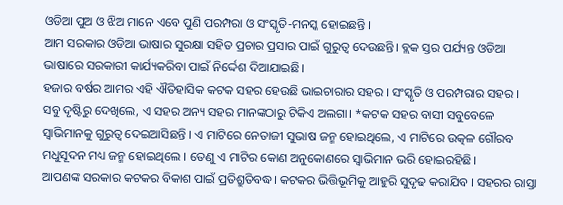ଓଡିଆ ପୁଅ ଓ ଝିଅ ମାନେ ଏବେ ପୁଣି ପରମ୍ପରା ଓ ସଂସ୍କୃତି-ମନସ୍କ ହୋଇଛନ୍ତି ।
ଆମ ସରକାର ଓଡିଆ ଭାଷାର ସୁରକ୍ଷା ସହିତ ପ୍ରଚାର ପ୍ରସାର ପାଇଁ ଗୁରୁତ୍ଵ ଦେଉଛନ୍ତି। ବ୍ଲକ ସ୍ତର ପର୍ଯ୍ୟନ୍ତ ଓଡିଆ ଭାଷାରେ ସରକାରୀ କାର୍ଯ୍ୟକରିବା ପାଇଁ ନିର୍ଦ୍ଦେଶ ଦିଆଯାଇଛି।
ହଜାର ବର୍ଷର ଆମର ଏହି ଐତିହାସିକ କଟକ ସହର ହେଉଛି ଭାଇଚାରାର ସହର । ସଂସ୍କୃତି ଓ ପରମ୍ପରାର ସହର । ସବୁ ଦୃଷ୍ଟିରୁ ଦେଖିଲେ, ଏ ସହର ଅନ୍ୟ ସହର ମାନଙ୍କଠାରୁ ଟିକିଏ ଅଲଗା। *କଟକ ସହର ବାସୀ ସବୁବେଳେ ସ୍ବାଭିମାନକୁ ଗୁରୁତ୍ବ ଦେଇଆସିଛନ୍ତି । ଏ ମାଟିରେ ନେତାଜୀ ସୁଭାଷ ଜନ୍ମ ହୋଇଥିଲେ, ଏ ମାଟିରେ ଉତ୍କଳ ଗୌରବ ମଧୁସୂଦନ ମଧ୍ୟ ଜନ୍ମ ହୋଇଥିଲେ । ତେଣୁ ଏ ମାଟିର କୋଣ ଅନୁକୋଣରେ ସ୍ବାଭିମାନ ଭରି ହୋଇରହିଛି।
ଆପଣଙ୍କ ସରକାର କଟକର ବିକାଶ ପାଇଁ ପ୍ରତିଶ୍ରୁତିବଦ୍ଧ। କଟକର ଭିତ୍ତିଭୂମିକୁ ଆହୁରି ସୁଦୃଢ କରାଯିବ । ସହରର ରାସ୍ତା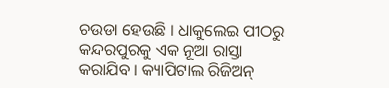ଚଉଡା ହେଉଛି । ଧାକୁଲେଇ ପୀଠରୁ କନ୍ଦରପୁରକୁ ଏକ ନୂଆ ରାସ୍ତା କରାଯିବ । କ୍ୟାପିଟାଲ ରିଜିଅନ୍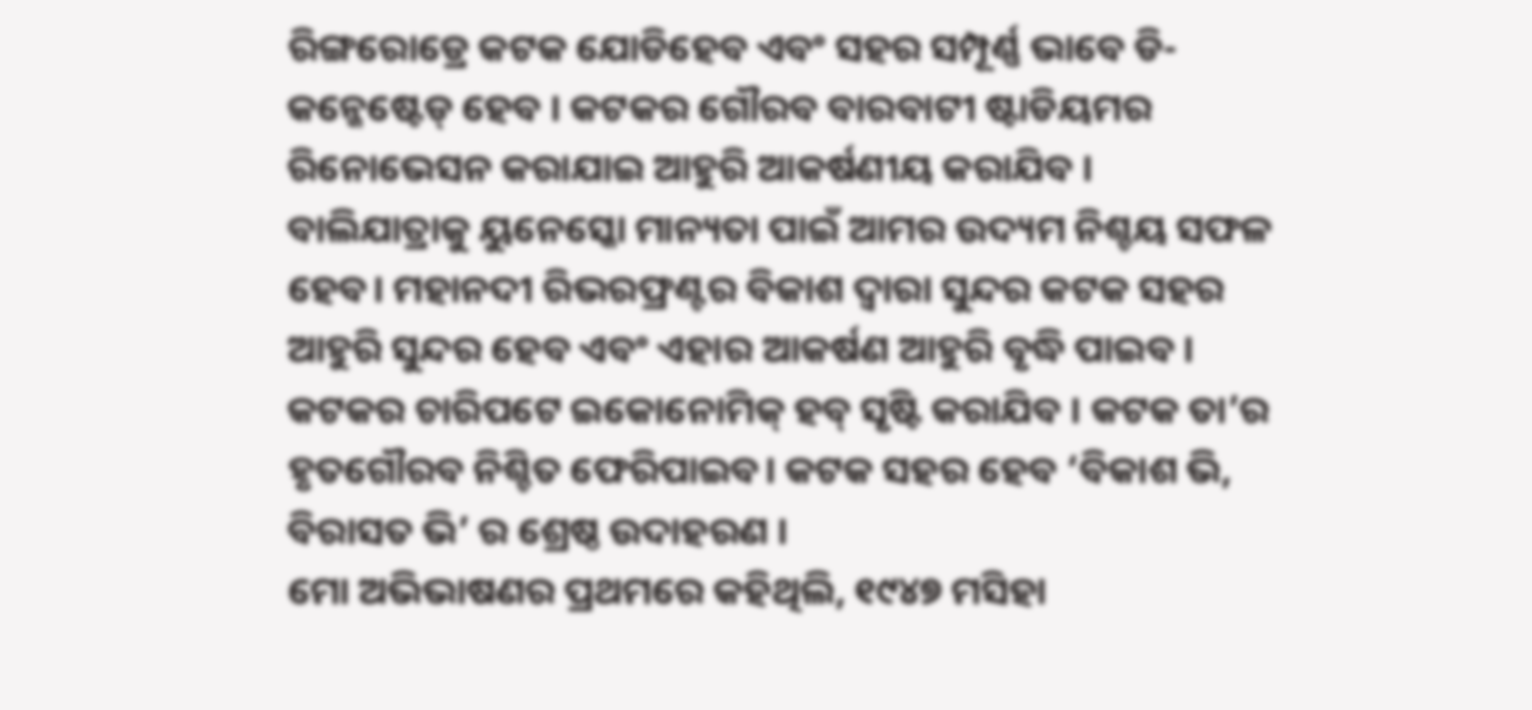ରିଙ୍ଗରୋଡ୍ରେ କଟକ ଯୋଡିହେବ ଏବଂ ସହର ସମ୍ପୂର୍ଣ୍ଣ ଭାବେ ଡି-କନ୍ଜେଷ୍ଟେଡ୍ ହେବ । କଟକର ଗୌରବ ବାରବାଟୀ ଷ୍ଟାଡିୟମର ରିନୋଭେସନ କରାଯାଇ ଆହୁରି ଆକର୍ଷଣୀୟ କରାଯିବ ।
ବାଲିଯାତ୍ରାକୁ ୟୁନେସ୍କୋ ମାନ୍ୟତା ପାଇଁ ଆମର ଉଦ୍ୟମ ନିଶ୍ଚୟ ସଫଳ ହେବ। ମହାନଦୀ ରିଭରଫ୍ରଣ୍ଟର ବିକାଶ ଦ୍ବାରା ସୁନ୍ଦର କଟକ ସହର ଆହୁରି ସୁନ୍ଦର ହେବ ଏବଂ ଏହାର ଆକର୍ଷଣ ଆହୁରି ବୃଦ୍ଧି ପାଇବ । କଟକର ଚାରିପଟେ ଇକୋନୋମିକ୍ ହବ୍ ସୃଷ୍ଟି କରାଯିବ । କଟକ ତା’ର ହୃତଗୌରବ ନିଶ୍ଚିତ ଫେରିପାଇବ। କଟକ ସହର ହେବ ‘ବିକାଶ ଭି, ବିରାସତ ଭି’ ର ଶ୍ରେଷ୍ଠ ଉଦାହରଣ ।
ମୋ ଅଭିଭାଷଣର ପ୍ରଥମରେ କହିଥିଲି, ୧୯୪୭ ମସିହା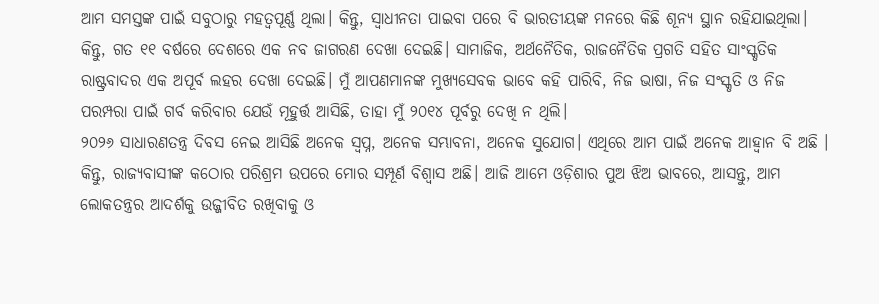ଆମ ସମସ୍ତଙ୍କ ପାଇଁ ସବୁଠାରୁ ମହତ୍ବପୂର୍ଣ୍ଣ ଥିଲା। କିନ୍ତୁ, ସ୍ଵାଧୀନତା ପାଇବା ପରେ ବି ଭାରତୀୟଙ୍କ ମନରେ କିଛି ଶୂନ୍ୟ ସ୍ଥାନ ରହିଯାଇଥିଲା। କିନ୍ତୁ, ଗତ ୧୧ ବର୍ଷରେ ଦେଶରେ ଏକ ନବ ଜାଗରଣ ଦେଖା ଦେଇଛି। ସାମାଜିକ, ଅର୍ଥନୈତିକ, ରାଜନୈତିକ ପ୍ରଗତି ସହିତ ସାଂସ୍କୃତିକ ରାଷ୍ଟ୍ରବାଦର ଏକ ଅପୂର୍ବ ଲହର ଦେଖା ଦେଇଛି। ମୁଁ ଆପଣମାନଙ୍କ ମୁଖ୍ୟସେବକ ଭାବେ କହି ପାରିବି, ନିଜ ଭାଷା, ନିଜ ସଂସ୍କୃତି ଓ ନିଜ ପରମ୍ପରା ପାଇଁ ଗର୍ବ କରିବାର ଯେଉଁ ମୂହୁର୍ତ୍ତ ଆସିଛି, ତାହା ମୁଁ ୨୦୧୪ ପୂର୍ବରୁ ଦେଖି ନ ଥିଲି।
୨୦୨୬ ସାଧାରଣତନ୍ତ୍ର ଦିବସ ନେଇ ଆସିଛି ଅନେକ ସ୍ବପ୍ନ, ଅନେକ ସମ୍ଭାବନା, ଅନେକ ସୁଯୋଗ। ଏଥିରେ ଆମ ପାଇଁ ଅନେକ ଆହ୍ଵାନ ବି ଅଛି । କିନ୍ତୁ, ରାଜ୍ୟବାସୀଙ୍କ କଠୋର ପରିଶ୍ରମ ଉପରେ ମୋର ସମ୍ପୂର୍ଣ ବିଶ୍ବାସ ଅଛି। ଆଜି ଆମେ ଓଡ଼ିଶାର ପୁଅ ଝିଅ ଭାବରେ, ଆସନ୍ତୁ, ଆମ ଲୋକତନ୍ତ୍ରର ଆଦର୍ଶକୁ ଉଜ୍ଜୀବିତ ରଖିବାକୁ ଓ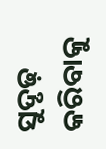ସୁଦୃଢ଼ କରିବାକୁ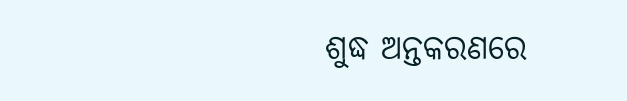ଶୁଦ୍ଧ ଅନ୍ତକରଣରେ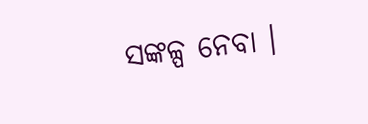ସଙ୍କଳ୍ପ ନେବା ।